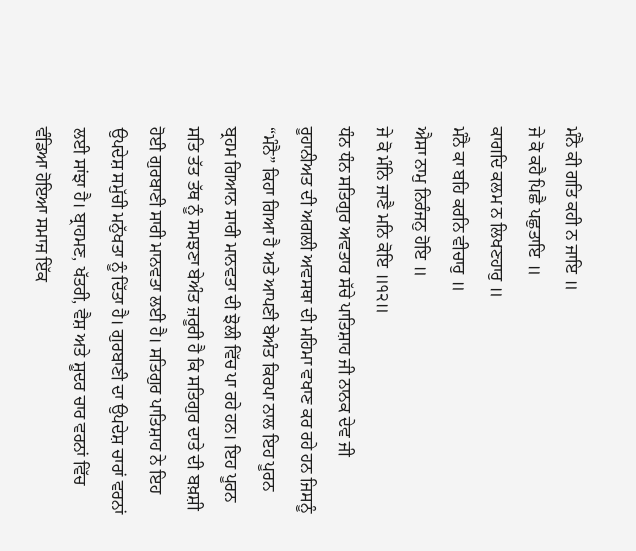ਮੰਨੈ ਕੀ ਗਤਿ ਕਹੀ ਨ ਜਾਇ ॥
ਜੇ ਕੋ ਕਹੈ ਪਿਛੈ ਪਛੁਤਾਇ ॥
ਕਾਗਦਿ ਕਲਮ ਨ ਲਿਖਣਹਾਰੁ ॥
ਮੰਨੈ ਕਾ ਬਹਿ ਕਰਨਿ ਵੀਚਾਰੁ ॥
ਐਸਾ ਨਾਮੁ ਨਿਰੰਜਨੁ ਹੋਇ ॥
ਜੇ ਕੋ ਮੰਨਿ ਜਾਣੈ ਮਨਿ ਕੋਇ ॥੧੨॥
ਧੰਨ ਧੰਨ ਸਤਿਗੁਰ ਅਵਤਾਰ ਸੱਚੇ ਪਾਤਿਸ਼ਾਹ ਜੀ ਨਾਨਕ ਦੇਵ ਜੀ ਰੂਹਾਨੀਅਤ ਦੀ ਅਗਲੀ ਅਵਸਥਾ ਦੀ ਮਹਿਮਾ ਵਖਾਣ ਕਰ ਰਹੇ ਹਨ ਜਿਸਨੂੰ “ਮੰਨੈ” ਕਿਹਾ ਗਿਆ ਹੈ ਅਤੇ ਆਪਣੀ ਬੇਅੰਤ ਕਿਰਪਾ ਨਾਲ ਇਹ ਪੂਰਨ ਬ੍ਰਹਮ ਗਿਆਨ ਸਾਰੀ ਮਾਨਵਤਾ ਦੀ ਝੋਲੀ ਵਿੱਚ ਪਾ ਰਹੇ ਹਨ। ਇਹ ਪੂਰਨ ਸਤਿ ਤੱਤ ਤੱਥ ਨੂੰ ਸਮਝਣਾ ਬੇਅੰਤ ਜ਼ਰੂਰੀ ਹੈ ਕਿ ਸਤਿਗੁਰ ਦਾਤੇ ਦੀ ਬਖ਼ਸ਼ੀ ਹੋਈ ਗੁਰਬਾਣੀ ਸਾਰੀ ਮਾਨਵਤਾ ਲਈ ਹੈ। ਸਤਿਗੁਰ ਪਾਤਿਸ਼ਾਹ ਨੇ ਇਹ ਉਪਦੇਸ਼ ਸਮੁੱਚੀ ਮਨੁੱਖਤਾ ਨੂੰ ਦਿੱਤਾ ਹੈ। ਗੁਰਬਾਣੀ ਦਾ ਉਪਦੇਸ਼ ਚਾਰਾਂ ਵਰਨਾਂ ਲਈ ਸਾਂਝਾ ਹੈ। ਬ੍ਰਾਹਮਣ, ਖੱਤਰੀ, ਵੈਸ਼ ਅਤੇ ਸ਼ੂਦਰ ਚਾਰ ਵਰਨਾਂ ਵਿੱਚ ਵੰਡਿਆ ਹੋਇਆ ਸਮਾਜ ਇੱਕ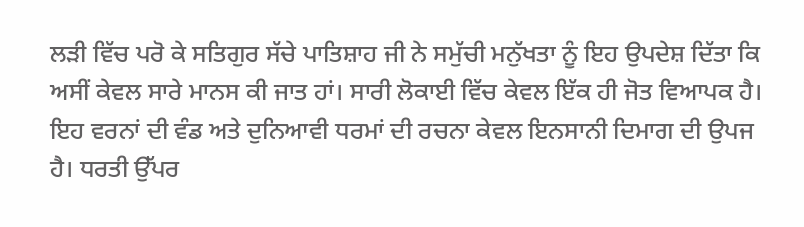ਲੜੀ ਵਿੱਚ ਪਰੋ ਕੇ ਸਤਿਗੁਰ ਸੱਚੇ ਪਾਤਿਸ਼ਾਹ ਜੀ ਨੇ ਸਮੁੱਚੀ ਮਨੁੱਖਤਾ ਨੂੰ ਇਹ ਉਪਦੇਸ਼ ਦਿੱਤਾ ਕਿ ਅਸੀਂ ਕੇਵਲ ਸਾਰੇ ਮਾਨਸ ਕੀ ਜਾਤ ਹਾਂ। ਸਾਰੀ ਲੋਕਾਈ ਵਿੱਚ ਕੇਵਲ ਇੱਕ ਹੀ ਜੋਤ ਵਿਆਪਕ ਹੈ। ਇਹ ਵਰਨਾਂ ਦੀ ਵੰਡ ਅਤੇ ਦੁਨਿਆਵੀ ਧਰਮਾਂ ਦੀ ਰਚਨਾ ਕੇਵਲ ਇਨਸਾਨੀ ਦਿਮਾਗ ਦੀ ਉਪਜ ਹੈ। ਧਰਤੀ ਉੱਪਰ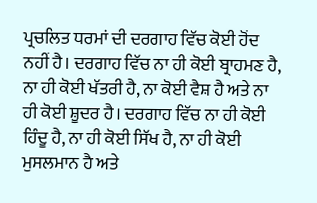ਪ੍ਰਚਲਿਤ ਧਰਮਾਂ ਦੀ ਦਰਗਾਹ ਵਿੱਚ ਕੋਈ ਹੋਂਦ ਨਹੀਂ ਹੈ। ਦਰਗਾਹ ਵਿੱਚ ਨਾ ਹੀ ਕੋਈ ਬ੍ਰਾਹਮਣ ਹੈ, ਨਾ ਹੀ ਕੋਈ ਖੱਤਰੀ ਹੈ, ਨਾ ਕੋਈ ਵੈਸ਼ ਹੈ ਅਤੇ ਨਾ ਹੀ ਕੋਈ ਸ਼ੂਦਰ ਹੈ। ਦਰਗਾਹ ਵਿੱਚ ਨਾ ਹੀ ਕੋਈ ਹਿੰਦੂ ਹੈ, ਨਾ ਹੀ ਕੋਈ ਸਿੱਖ ਹੈ, ਨਾ ਹੀ ਕੋਈ ਮੁਸਲਮਾਨ ਹੈ ਅਤੇ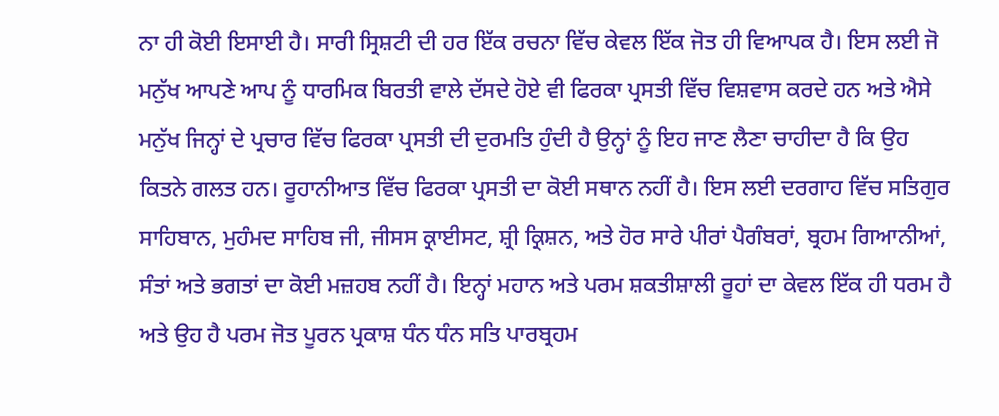ਨਾ ਹੀ ਕੋਈ ਇਸਾਈ ਹੈ। ਸਾਰੀ ਸ੍ਰਿਸ਼ਟੀ ਦੀ ਹਰ ਇੱਕ ਰਚਨਾ ਵਿੱਚ ਕੇਵਲ ਇੱਕ ਜੋਤ ਹੀ ਵਿਆਪਕ ਹੈ। ਇਸ ਲਈ ਜੋ ਮਨੁੱਖ ਆਪਣੇ ਆਪ ਨੂੰ ਧਾਰਮਿਕ ਬਿਰਤੀ ਵਾਲੇ ਦੱਸਦੇ ਹੋਏ ਵੀ ਫਿਰਕਾ ਪ੍ਰਸਤੀ ਵਿੱਚ ਵਿਸ਼ਵਾਸ ਕਰਦੇ ਹਨ ਅਤੇ ਐਸੇ ਮਨੁੱਖ ਜਿਨ੍ਹਾਂ ਦੇ ਪ੍ਰਚਾਰ ਵਿੱਚ ਫਿਰਕਾ ਪ੍ਰਸਤੀ ਦੀ ਦੁਰਮਤਿ ਹੁੰਦੀ ਹੈ ਉਨ੍ਹਾਂ ਨੂੰ ਇਹ ਜਾਣ ਲੈਣਾ ਚਾਹੀਦਾ ਹੈ ਕਿ ਉਹ ਕਿਤਨੇ ਗਲਤ ਹਨ। ਰੂਹਾਨੀਆਤ ਵਿੱਚ ਫਿਰਕਾ ਪ੍ਰਸਤੀ ਦਾ ਕੋਈ ਸਥਾਨ ਨਹੀਂ ਹੈ। ਇਸ ਲਈ ਦਰਗਾਹ ਵਿੱਚ ਸਤਿਗੁਰ ਸਾਹਿਬਾਨ, ਮੁਹੰਮਦ ਸਾਹਿਬ ਜੀ, ਜੀਸਸ ਕ੍ਰਾਈਸਟ, ਸ਼੍ਰੀ ਕ੍ਰਿਸ਼ਨ, ਅਤੇ ਹੋਰ ਸਾਰੇ ਪੀਰਾਂ ਪੈਗੰਬਰਾਂ, ਬ੍ਰਹਮ ਗਿਆਨੀਆਂ, ਸੰਤਾਂ ਅਤੇ ਭਗਤਾਂ ਦਾ ਕੋਈ ਮਜ਼ਹਬ ਨਹੀਂ ਹੈ। ਇਨ੍ਹਾਂ ਮਹਾਨ ਅਤੇ ਪਰਮ ਸ਼ਕਤੀਸ਼ਾਲੀ ਰੂਹਾਂ ਦਾ ਕੇਵਲ ਇੱਕ ਹੀ ਧਰਮ ਹੈ ਅਤੇ ਉਹ ਹੈ ਪਰਮ ਜੋਤ ਪੂਰਨ ਪ੍ਰਕਾਸ਼ ਧੰਨ ਧੰਨ ਸਤਿ ਪਾਰਬ੍ਰਹਮ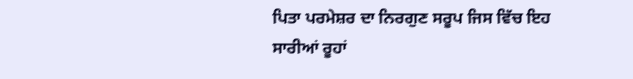ਪਿਤਾ ਪਰਮੇਸ਼ਰ ਦਾ ਨਿਰਗੁਣ ਸਰੂਪ ਜਿਸ ਵਿੱਚ ਇਹ ਸਾਰੀਆਂ ਰੂਹਾਂ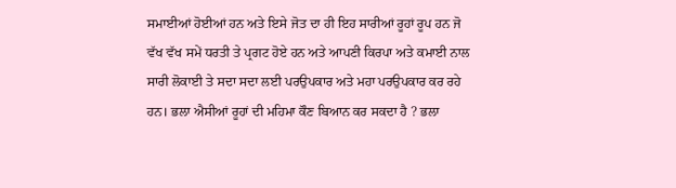ਸਮਾਈਆਂ ਹੋਈਆਂ ਹਨ ਅਤੇ ਇਸੇ ਜੋਤ ਦਾ ਹੀ ਇਹ ਸਾਰੀਆਂ ਰੂਹਾਂ ਰੂਪ ਹਨ ਜੋ ਵੱਖ ਵੱਖ ਸਮੇਂ ਧਰਤੀ ਤੇ ਪ੍ਰਗਟ ਹੋਏ ਹਨ ਅਤੇ ਆਪਣੀ ਕਿਰਪਾ ਅਤੇ ਕਮਾਈ ਨਾਲ ਸਾਰੀ ਲੋਕਾਈ ਤੇ ਸਦਾ ਸਦਾ ਲਈ ਪਰਉਪਕਾਰ ਅਤੇ ਮਹਾ ਪਰਉਪਕਾਰ ਕਰ ਰਹੇ ਹਨ। ਭਲਾ ਐਸੀਆਂ ਰੂਹਾਂ ਦੀ ਮਹਿਮਾ ਕੌਣ ਬਿਆਨ ਕਰ ਸਕਦਾ ਹੈ ? ਭਲਾ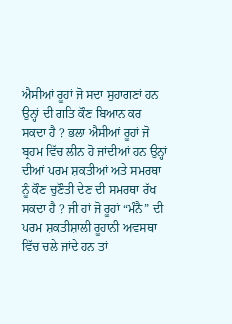ਐਸੀਆਂ ਰੂਹਾਂ ਜੋ ਸਦਾ ਸੁਹਾਗਣਾਂ ਹਨ ਉਨ੍ਹਾਂ ਦੀ ਗਤਿ ਕੌਣ ਬਿਆਨ ਕਰ ਸਕਦਾ ਹੈ ? ਭਲਾ ਐਸੀਆਂ ਰੂਹਾਂ ਜੋ ਬ੍ਰਹਮ ਵਿੱਚ ਲੀਨ ਹੋ ਜਾਂਦੀਆਂ ਹਨ ਉਨ੍ਹਾਂ ਦੀਆਂ ਪਰਮ ਸ਼ਕਤੀਆਂ ਅਤੇ ਸਮਰਥਾ ਨੂੰ ਕੌਣ ਚੁਣੌਤੀ ਦੇਣ ਦੀ ਸਮਰਥਾ ਰੱਖ ਸਕਦਾ ਹੈ ? ਜੀ ਹਾਂ ਜੋ ਰੂਹਾਂ “ਮੰਨੈ” ਦੀ ਪਰਮ ਸ਼ਕਤੀਸ਼ਾਲੀ ਰੂਹਾਨੀ ਅਵਸਥਾ ਵਿੱਚ ਚਲੇ ਜਾਂਦੇ ਹਨ ਤਾਂ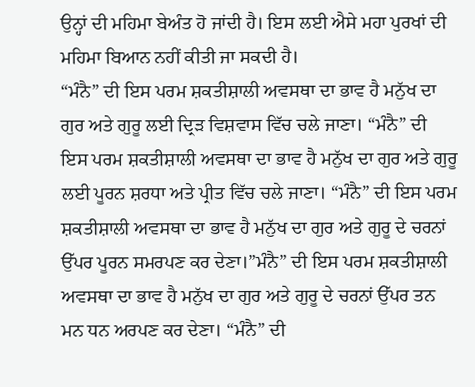ਉਨ੍ਹਾਂ ਦੀ ਮਹਿਮਾ ਬੇਅੰਤ ਹੋ ਜਾਂਦੀ ਹੈ। ਇਸ ਲਈ ਐਸੇ ਮਹਾ ਪੁਰਖਾਂ ਦੀ ਮਹਿਮਾ ਬਿਆਨ ਨਹੀਂ ਕੀਤੀ ਜਾ ਸਕਦੀ ਹੈ।
“ਮੰਨੈ” ਦੀ ਇਸ ਪਰਮ ਸ਼ਕਤੀਸ਼ਾਲੀ ਅਵਸਥਾ ਦਾ ਭਾਵ ਹੈ ਮਨੁੱਖ ਦਾ ਗੁਰ ਅਤੇ ਗੁਰੂ ਲਈ ਦ੍ਰਿੜ ਵਿਸ਼ਵਾਸ ਵਿੱਚ ਚਲੇ ਜਾਣਾ। “ਮੰਨੈ” ਦੀ ਇਸ ਪਰਮ ਸ਼ਕਤੀਸ਼ਾਲੀ ਅਵਸਥਾ ਦਾ ਭਾਵ ਹੈ ਮਨੁੱਖ ਦਾ ਗੁਰ ਅਤੇ ਗੁਰੂ ਲਈ ਪੂਰਨ ਸ਼ਰਧਾ ਅਤੇ ਪ੍ਰੀਤ ਵਿੱਚ ਚਲੇ ਜਾਣਾ। “ਮੰਨੈ” ਦੀ ਇਸ ਪਰਮ ਸ਼ਕਤੀਸ਼ਾਲੀ ਅਵਸਥਾ ਦਾ ਭਾਵ ਹੈ ਮਨੁੱਖ ਦਾ ਗੁਰ ਅਤੇ ਗੁਰੂ ਦੇ ਚਰਨਾਂ ਉੱਪਰ ਪੂਰਨ ਸਮਰਪਣ ਕਰ ਦੇਣਾ।”ਮੰਨੈ” ਦੀ ਇਸ ਪਰਮ ਸ਼ਕਤੀਸ਼ਾਲੀ ਅਵਸਥਾ ਦਾ ਭਾਵ ਹੈ ਮਨੁੱਖ ਦਾ ਗੁਰ ਅਤੇ ਗੁਰੂ ਦੇ ਚਰਨਾਂ ਉੱਪਰ ਤਨ ਮਨ ਧਨ ਅਰਪਣ ਕਰ ਦੇਣਾ। “ਮੰਨੈ” ਦੀ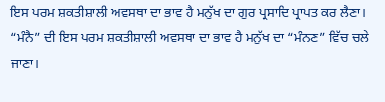ਇਸ ਪਰਮ ਸ਼ਕਤੀਸ਼ਾਲੀ ਅਵਸਥਾ ਦਾ ਭਾਵ ਹੈ ਮਨੁੱਖ ਦਾ ਗੁਰ ਪ੍ਰਸਾਦਿ ਪ੍ਰਾਪਤ ਕਰ ਲੈਣਾ। “ਮੰਨੈ” ਦੀ ਇਸ ਪਰਮ ਸ਼ਕਤੀਸ਼ਾਲੀ ਅਵਸਥਾ ਦਾ ਭਾਵ ਹੈ ਮਨੁੱਖ ਦਾ “ਮੰਨਣ” ਵਿੱਚ ਚਲੇ ਜਾਣਾ।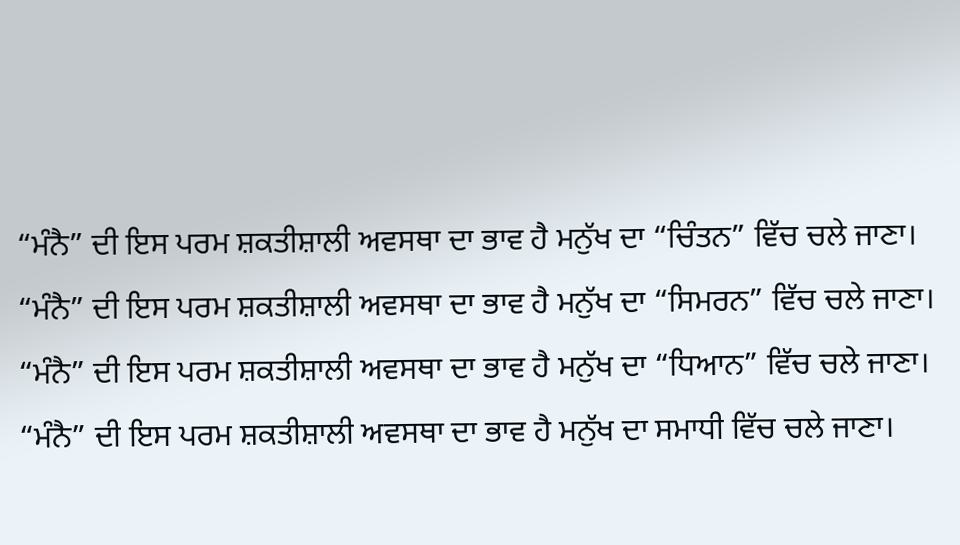“ਮੰਨੈ” ਦੀ ਇਸ ਪਰਮ ਸ਼ਕਤੀਸ਼ਾਲੀ ਅਵਸਥਾ ਦਾ ਭਾਵ ਹੈ ਮਨੁੱਖ ਦਾ “ਚਿੰਤਨ” ਵਿੱਚ ਚਲੇ ਜਾਣਾ। “ਮੰਨੈ” ਦੀ ਇਸ ਪਰਮ ਸ਼ਕਤੀਸ਼ਾਲੀ ਅਵਸਥਾ ਦਾ ਭਾਵ ਹੈ ਮਨੁੱਖ ਦਾ “ਸਿਮਰਨ” ਵਿੱਚ ਚਲੇ ਜਾਣਾ। “ਮੰਨੈ” ਦੀ ਇਸ ਪਰਮ ਸ਼ਕਤੀਸ਼ਾਲੀ ਅਵਸਥਾ ਦਾ ਭਾਵ ਹੈ ਮਨੁੱਖ ਦਾ “ਧਿਆਨ” ਵਿੱਚ ਚਲੇ ਜਾਣਾ। “ਮੰਨੈ” ਦੀ ਇਸ ਪਰਮ ਸ਼ਕਤੀਸ਼ਾਲੀ ਅਵਸਥਾ ਦਾ ਭਾਵ ਹੈ ਮਨੁੱਖ ਦਾ ਸਮਾਧੀ ਵਿੱਚ ਚਲੇ ਜਾਣਾ।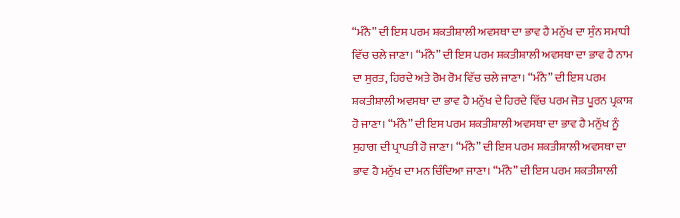“ਮੰਨੈ” ਦੀ ਇਸ ਪਰਮ ਸ਼ਕਤੀਸ਼ਾਲੀ ਅਵਸਥਾ ਦਾ ਭਾਵ ਹੈ ਮਨੁੱਖ ਦਾ ਸੁੰਨ ਸਮਾਧੀ ਵਿੱਚ ਚਲੇ ਜਾਣਾ। “ਮੰਨੈ” ਦੀ ਇਸ ਪਰਮ ਸ਼ਕਤੀਸ਼ਾਲੀ ਅਵਸਥਾ ਦਾ ਭਾਵ ਹੈ ਨਾਮ ਦਾ ਸੁਰਤ, ਹਿਰਦੇ ਅਤੇ ਰੋਮ ਰੋਮ ਵਿੱਚ ਚਲੇ ਜਾਣਾ। “ਮੰਨੈ” ਦੀ ਇਸ ਪਰਮ ਸ਼ਕਤੀਸ਼ਾਲੀ ਅਵਸਥਾ ਦਾ ਭਾਵ ਹੈ ਮਨੁੱਖ ਦੇ ਹਿਰਦੇ ਵਿੱਚ ਪਰਮ ਜੋਤ ਪੂਰਨ ਪ੍ਰਕਾਸ਼ ਹੋ ਜਾਣਾ। “ਮੰਨੈ” ਦੀ ਇਸ ਪਰਮ ਸ਼ਕਤੀਸ਼ਾਲੀ ਅਵਸਥਾ ਦਾ ਭਾਵ ਹੈ ਮਨੁੱਖ ਨੂੰ ਸੁਹਾਗ ਦੀ ਪ੍ਰਾਪਤੀ ਹੋ ਜਾਣਾ। “ਮੰਨੈ” ਦੀ ਇਸ ਪਰਮ ਸ਼ਕਤੀਸ਼ਾਲੀ ਅਵਸਥਾ ਦਾ ਭਾਵ ਹੈ ਮਨੁੱਖ ਦਾ ਮਨ ਚਿੰਦਿਆ ਜਾਣਾ। “ਮੰਨੈ” ਦੀ ਇਸ ਪਰਮ ਸ਼ਕਤੀਸ਼ਾਲੀ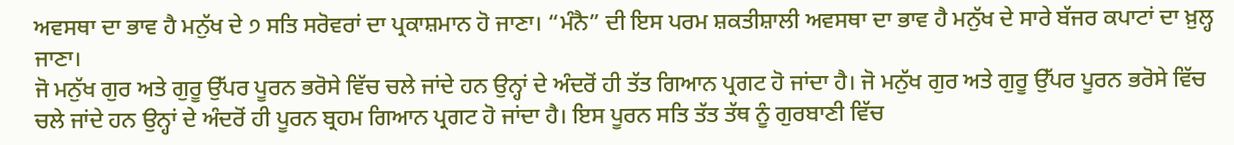ਅਵਸਥਾ ਦਾ ਭਾਵ ਹੈ ਮਨੁੱਖ ਦੇ ੭ ਸਤਿ ਸਰੋਵਰਾਂ ਦਾ ਪ੍ਰਕਾਸ਼ਮਾਨ ਹੋ ਜਾਣਾ। “ਮੰਨੈ” ਦੀ ਇਸ ਪਰਮ ਸ਼ਕਤੀਸ਼ਾਲੀ ਅਵਸਥਾ ਦਾ ਭਾਵ ਹੈ ਮਨੁੱਖ ਦੇ ਸਾਰੇ ਬੱਜਰ ਕਪਾਟਾਂ ਦਾ ਖ਼ੁਲ੍ਹ ਜਾਣਾ।
ਜੋ ਮਨੁੱਖ ਗੁਰ ਅਤੇ ਗੁਰੂ ਉੱਪਰ ਪੂਰਨ ਭਰੋਸੇ ਵਿੱਚ ਚਲੇ ਜਾਂਦੇ ਹਨ ਉਨ੍ਹਾਂ ਦੇ ਅੰਦਰੋਂ ਹੀ ਤੱਤ ਗਿਆਨ ਪ੍ਰਗਟ ਹੋ ਜਾਂਦਾ ਹੈ। ਜੋ ਮਨੁੱਖ ਗੁਰ ਅਤੇ ਗੁਰੂ ਉੱਪਰ ਪੂਰਨ ਭਰੋਸੇ ਵਿੱਚ ਚਲੇ ਜਾਂਦੇ ਹਨ ਉਨ੍ਹਾਂ ਦੇ ਅੰਦਰੋਂ ਹੀ ਪੂਰਨ ਬ੍ਰਹਮ ਗਿਆਨ ਪ੍ਰਗਟ ਹੋ ਜਾਂਦਾ ਹੈ। ਇਸ ਪੂਰਨ ਸਤਿ ਤੱਤ ਤੱਥ ਨੂੰ ਗੁਰਬਾਣੀ ਵਿੱਚ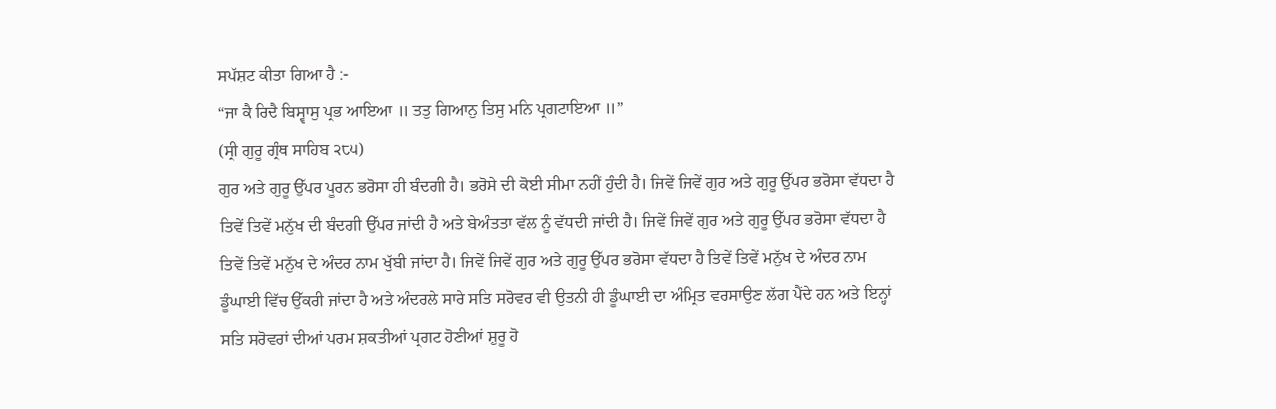ਸਪੱਸ਼ਟ ਕੀਤਾ ਗਿਆ ਹੈ :-
“ਜਾ ਕੈ ਰਿਦੈ ਬਿਸ੍ਵਾਸੁ ਪ੍ਰਭ ਆਇਆ ॥ ਤਤੁ ਗਿਆਨੁ ਤਿਸੁ ਮਨਿ ਪ੍ਰਗਟਾਇਆ ॥”
(ਸ੍ਰੀ ਗੁਰੂ ਗ੍ਰੰਥ ਸਾਹਿਬ ੨੮੫)
ਗੁਰ ਅਤੇ ਗੁਰੂ ਉੱਪਰ ਪੂਰਨ ਭਰੋਸਾ ਹੀ ਬੰਦਗੀ ਹੈ। ਭਰੋਸੇ ਦੀ ਕੋਈ ਸੀਮਾ ਨਹੀਂ ਹੁੰਦੀ ਹੈ। ਜਿਵੇਂ ਜਿਵੇਂ ਗੁਰ ਅਤੇ ਗੁਰੂ ਉੱਪਰ ਭਰੋਸਾ ਵੱਧਦਾ ਹੈ ਤਿਵੇਂ ਤਿਵੇਂ ਮਨੁੱਖ ਦੀ ਬੰਦਗੀ ਉੱਪਰ ਜਾਂਦੀ ਹੈ ਅਤੇ ਬੇਅੰਤਤਾ ਵੱਲ ਨੂੰ ਵੱਧਦੀ ਜਾਂਦੀ ਹੈ। ਜਿਵੇਂ ਜਿਵੇਂ ਗੁਰ ਅਤੇ ਗੁਰੂ ਉੱਪਰ ਭਰੋਸਾ ਵੱਧਦਾ ਹੈ ਤਿਵੇਂ ਤਿਵੇਂ ਮਨੁੱਖ ਦੇ ਅੰਦਰ ਨਾਮ ਖੁੱਬੀ ਜਾਂਦਾ ਹੈ। ਜਿਵੇਂ ਜਿਵੇਂ ਗੁਰ ਅਤੇ ਗੁਰੂ ਉੱਪਰ ਭਰੋਸਾ ਵੱਧਦਾ ਹੈ ਤਿਵੇਂ ਤਿਵੇਂ ਮਨੁੱਖ ਦੇ ਅੰਦਰ ਨਾਮ ਡੂੰਘਾਈ ਵਿੱਚ ਉੱਕਰੀ ਜਾਂਦਾ ਹੈ ਅਤੇ ਅੰਦਰਲੇ ਸਾਰੇ ਸਤਿ ਸਰੋਵਰ ਵੀ ਉਤਨੀ ਹੀ ਡੂੰਘਾਈ ਦਾ ਅੰਮ੍ਰਿਤ ਵਰਸਾਉਣ ਲੱਗ ਪੈਂਦੇ ਹਨ ਅਤੇ ਇਨ੍ਹਾਂ ਸਤਿ ਸਰੋਵਰਾਂ ਦੀਆਂ ਪਰਮ ਸ਼ਕਤੀਆਂ ਪ੍ਰਗਟ ਹੋਣੀਆਂ ਸ਼ੁਰੂ ਹੋ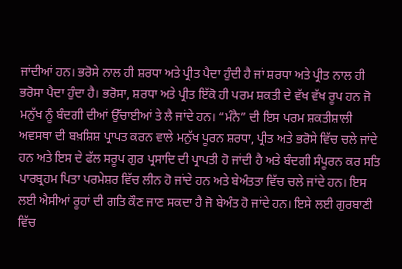ਜਾਂਦੀਆਂ ਹਨ। ਭਰੋਸੇ ਨਾਲ ਹੀ ਸ਼ਰਧਾ ਅਤੇ ਪ੍ਰੀਤ ਪੈਦਾ ਹੁੰਦੀ ਹੈ ਜਾਂ ਸ਼ਰਧਾ ਅਤੇ ਪ੍ਰੀਤ ਨਾਲ ਹੀ ਭਰੋਸਾ ਪੈਦਾ ਹੁੰਦਾ ਹੈ। ਭਰੋਸਾ, ਸ਼ਰਧਾ ਅਤੇ ਪ੍ਰੀਤ ਇੱਕੋ ਹੀ ਪਰਮ ਸ਼ਕਤੀ ਦੇ ਵੱਖ ਵੱਖ ਰੂਪ ਹਨ ਜੋ ਮਨੁੱਖ ਨੂੰ ਬੰਦਗੀ ਦੀਆਂ ਉੱਚਾਈਆਂ ਤੇ ਲੈ ਜਾਂਦੇ ਹਨ। “ਮੰਨੈ” ਦੀ ਇਸ ਪਰਮ ਸ਼ਕਤੀਸ਼ਾਲੀ ਅਵਸਥਾ ਦੀ ਬਖ਼ਸ਼ਿਸ਼ ਪ੍ਰਾਪਤ ਕਰਨ ਵਾਲੇ ਮਨੁੱਖ ਪੂਰਨ ਸ਼ਰਧਾ, ਪ੍ਰੀਤ ਅਤੇ ਭਰੋਸੇ ਵਿੱਚ ਚਲੇ ਜਾਂਦੇ ਹਨ ਅਤੇ ਇਸ ਦੇ ਫੱਲ ਸਰੂਪ ਗੁਰ ਪ੍ਰਸਾਦਿ ਦੀ ਪ੍ਰਾਪਤੀ ਹੋ ਜਾਂਦੀ ਹੈ ਅਤੇ ਬੰਦਗੀ ਸੰਪੂਰਨ ਕਰ ਸਤਿ ਪਾਰਬ੍ਰਹਮ ਪਿਤਾ ਪਰਮੇਸ਼ਰ ਵਿੱਚ ਲੀਨ ਹੋ ਜਾਂਦੇ ਹਨ ਅਤੇ ਬੇਅੰਤਤਾ ਵਿੱਚ ਚਲੇ ਜਾਂਦੇ ਹਨ। ਇਸ ਲਈ ਐਸੀਆਂ ਰੂਹਾਂ ਦੀ ਗਤਿ ਕੌਣ ਜਾਣ ਸਕਦਾ ਹੈ ਜੋ ਬੇਅੰਤ ਹੋ ਜਾਂਦੇ ਹਨ। ਇਸੇ ਲਈ ਗੁਰਬਾਣੀ ਵਿੱਚ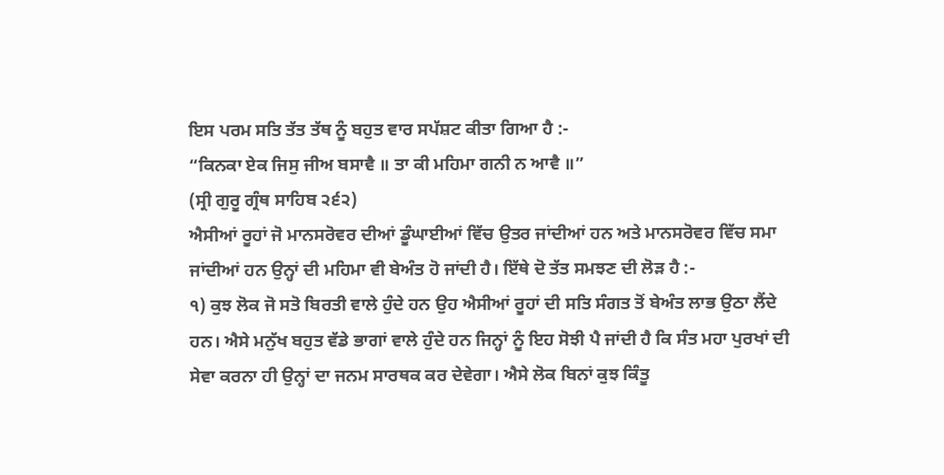ਇਸ ਪਰਮ ਸਤਿ ਤੱਤ ਤੱਥ ਨੂੰ ਬਹੁਤ ਵਾਰ ਸਪੱਸ਼ਟ ਕੀਤਾ ਗਿਆ ਹੈ :-
“ਕਿਨਕਾ ਏਕ ਜਿਸੁ ਜੀਅ ਬਸਾਵੈ ॥ ਤਾ ਕੀ ਮਹਿਮਾ ਗਨੀ ਨ ਆਵੈ ॥”
(ਸ੍ਰੀ ਗੁਰੂ ਗ੍ਰੰਥ ਸਾਹਿਬ ੨੬੨)
ਐਸੀਆਂ ਰੂਹਾਂ ਜੋ ਮਾਨਸਰੋਵਰ ਦੀਆਂ ਡੂੰਘਾਈਆਂ ਵਿੱਚ ਉਤਰ ਜਾਂਦੀਆਂ ਹਨ ਅਤੇ ਮਾਨਸਰੋਵਰ ਵਿੱਚ ਸਮਾ ਜਾਂਦੀਆਂ ਹਨ ਉਨ੍ਹਾਂ ਦੀ ਮਹਿਮਾ ਵੀ ਬੇਅੰਤ ਹੋ ਜਾਂਦੀ ਹੈ। ਇੱਥੇ ਦੋ ਤੱਤ ਸਮਝਣ ਦੀ ਲੋੜ ਹੈ :-
੧) ਕੁਝ ਲੋਕ ਜੋ ਸਤੋ ਬਿਰਤੀ ਵਾਲੇ ਹੁੰਦੇ ਹਨ ਉਹ ਐਸੀਆਂ ਰੂਹਾਂ ਦੀ ਸਤਿ ਸੰਗਤ ਤੋਂ ਬੇਅੰਤ ਲਾਭ ਉਠਾ ਲੈਂਦੇ ਹਨ। ਐਸੇ ਮਨੁੱਖ ਬਹੁਤ ਵੱਡੇ ਭਾਗਾਂ ਵਾਲੇ ਹੁੰਦੇ ਹਨ ਜਿਨ੍ਹਾਂ ਨੂੰ ਇਹ ਸੋਝੀ ਪੈ ਜਾਂਦੀ ਹੈ ਕਿ ਸੰਤ ਮਹਾ ਪੁਰਖਾਂ ਦੀ ਸੇਵਾ ਕਰਨਾ ਹੀ ਉਨ੍ਹਾਂ ਦਾ ਜਨਮ ਸਾਰਥਕ ਕਰ ਦੇਵੇਗਾ। ਐਸੇ ਲੋਕ ਬਿਨਾਂ ਕੁਝ ਕਿੰਤੂ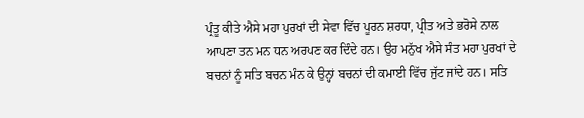ਪ੍ਰੰਤੂ ਕੀਤੇ ਐਸੇ ਮਹਾ ਪੁਰਖਾਂ ਦੀ ਸੇਵਾ ਵਿੱਚ ਪੂਰਨ ਸ਼ਰਧਾ, ਪ੍ਰੀਤ ਅਤੇ ਭਰੋਸੇ ਨਾਲ ਆਪਣਾ ਤਨ ਮਨ ਧਨ ਅਰਪਣ ਕਰ ਦਿੰਦੇ ਹਨ। ਉਹ ਮਨੁੱਖ ਐਸੇ ਸੰਤ ਮਹਾ ਪੁਰਖਾਂ ਦੇ ਬਚਨਾਂ ਨੂੰ ਸਤਿ ਬਚਨ ਮੰਨ ਕੇ ਉਨ੍ਹਾਂ ਬਚਨਾਂ ਦੀ ਕਮਾਈ ਵਿੱਚ ਜੁੱਟ ਜਾਂਦੇ ਹਨ। ਸਤਿ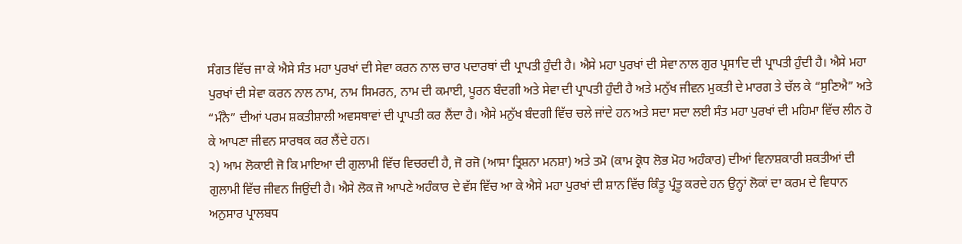ਸੰਗਤ ਵਿੱਚ ਜਾ ਕੇ ਐਸੇ ਸੰਤ ਮਹਾ ਪੁਰਖਾਂ ਦੀ ਸੇਵਾ ਕਰਨ ਨਾਲ ਚਾਰ ਪਦਾਰਥਾਂ ਦੀ ਪ੍ਰਾਪਤੀ ਹੁੰਦੀ ਹੈ। ਐਸੇ ਮਹਾ ਪੁਰਖਾਂ ਦੀ ਸੇਵਾ ਨਾਲ ਗੁਰ ਪ੍ਰਸਾਦਿ ਦੀ ਪ੍ਰਾਪਤੀ ਹੁੰਦੀ ਹੈ। ਐਸੇ ਮਹਾ ਪੁਰਖਾਂ ਦੀ ਸੇਵਾ ਕਰਨ ਨਾਲ ਨਾਮ, ਨਾਮ ਸਿਮਰਨ, ਨਾਮ ਦੀ ਕਮਾਈ, ਪੂਰਨ ਬੰਦਗੀ ਅਤੇ ਸੇਵਾ ਦੀ ਪ੍ਰਾਪਤੀ ਹੁੰਦੀ ਹੈ ਅਤੇ ਮਨੁੱਖ ਜੀਵਨ ਮੁਕਤੀ ਦੇ ਮਾਰਗ ਤੇ ਚੱਲ ਕੇ “ਸੁਣਿਐ” ਅਤੇ “ਮੰਨੈ” ਦੀਆਂ ਪਰਮ ਸ਼ਕਤੀਸ਼ਾਲੀ ਅਵਸਥਾਵਾਂ ਦੀ ਪ੍ਰਾਪਤੀ ਕਰ ਲੈਂਦਾ ਹੈ। ਐਸੇ ਮਨੁੱਖ ਬੰਦਗੀ ਵਿੱਚ ਚਲੇ ਜਾਂਦੇ ਹਨ ਅਤੇ ਸਦਾ ਸਦਾ ਲਈ ਸੰਤ ਮਹਾ ਪੁਰਖਾਂ ਦੀ ਮਹਿਮਾ ਵਿੱਚ ਲੀਨ ਹੋ ਕੇ ਆਪਣਾ ਜੀਵਨ ਸਾਰਥਕ ਕਰ ਲੈਂਦੇ ਹਨ।
੨) ਆਮ ਲੋਕਾਈ ਜੋ ਕਿ ਮਾਇਆ ਦੀ ਗੁਲਾਮੀ ਵਿੱਚ ਵਿਚਰਦੀ ਹੈ, ਜੋ ਰਜੋ (ਆਸਾ ਤ੍ਰਿਸ਼ਨਾ ਮਨਸ਼ਾ) ਅਤੇ ਤਮੋ (ਕਾਮ ਕ੍ਰੋਧ ਲੋਭ ਮੋਹ ਅਹੰਕਾਰ) ਦੀਆਂ ਵਿਨਾਸ਼ਕਾਰੀ ਸ਼ਕਤੀਆਂ ਦੀ ਗੁਲਾਮੀ ਵਿੱਚ ਜੀਵਨ ਜਿਉਂਦੀ ਹੈ। ਐਸੇ ਲੋਕ ਜੋ ਆਪਣੇ ਅਹੰਕਾਰ ਦੇ ਵੱਸ ਵਿੱਚ ਆ ਕੇ ਐਸੇ ਮਹਾ ਪੁਰਖਾਂ ਦੀ ਸ਼ਾਨ ਵਿੱਚ ਕਿੰਤੂ ਪ੍ਰੰਤੂ ਕਰਦੇ ਹਨ ਉਨ੍ਹਾਂ ਲੋਕਾਂ ਦਾ ਕਰਮ ਦੇ ਵਿਧਾਨ ਅਨੁਸਾਰ ਪ੍ਰਾਲਬਧ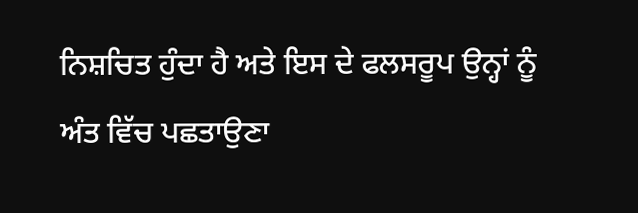ਨਿਸ਼ਚਿਤ ਹੁੰਦਾ ਹੈ ਅਤੇ ਇਸ ਦੇ ਫਲਸਰੂਪ ਉਨ੍ਹਾਂ ਨੂੰ ਅੰਤ ਵਿੱਚ ਪਛਤਾਉਣਾ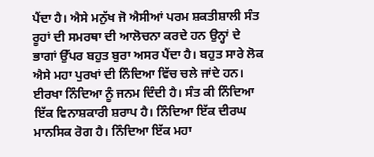ਪੈਂਦਾ ਹੈ। ਐਸੇ ਮਨੁੱਖ ਜੋ ਐਸੀਆਂ ਪਰਮ ਸ਼ਕਤੀਸ਼ਾਲੀ ਸੰਤ ਰੂਹਾਂ ਦੀ ਸਮਰਥਾ ਦੀ ਆਲੋਚਨਾ ਕਰਦੇ ਹਨ ਉਨ੍ਹਾਂ ਦੇ ਭਾਗਾਂ ਉੱਪਰ ਬਹੁਤ ਬੁਰਾ ਅਸਰ ਪੈਂਦਾ ਹੈ। ਬਹੁਤ ਸਾਰੇ ਲੋਕ ਐਸੇ ਮਹਾ ਪੁਰਖਾਂ ਦੀ ਨਿੰਦਿਆ ਵਿੱਚ ਚਲੇ ਜਾਂਦੇ ਹਨ। ਈਰਖਾ ਨਿੰਦਿਆ ਨੂੰ ਜਨਮ ਦਿੰਦੀ ਹੈ। ਸੰਤ ਕੀ ਨਿੰਦਿਆ ਇੱਕ ਵਿਨਾਸ਼ਕਾਰੀ ਸ਼ਰਾਪ ਹੈ। ਨਿੰਦਿਆ ਇੱਕ ਦੀਰਘ ਮਾਨਸਿਕ ਰੋਗ ਹੈ। ਨਿੰਦਿਆ ਇੱਕ ਮਹਾ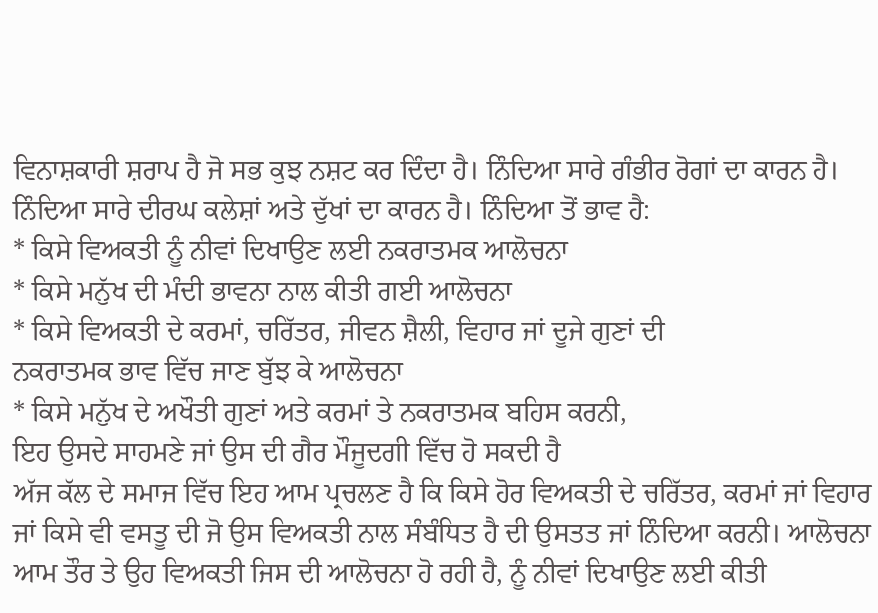ਵਿਨਾਸ਼ਕਾਰੀ ਸ਼ਰਾਪ ਹੈ ਜੋ ਸਭ ਕੁਝ ਨਸ਼ਟ ਕਰ ਦਿੰਦਾ ਹੈ। ਨਿੰਦਿਆ ਸਾਰੇ ਗੰਭੀਰ ਰੋਗਾਂ ਦਾ ਕਾਰਨ ਹੈ। ਨਿੰਦਿਆ ਸਾਰੇ ਦੀਰਘ ਕਲੇਸ਼ਾਂ ਅਤੇ ਦੁੱਖਾਂ ਦਾ ਕਾਰਨ ਹੈ। ਨਿੰਦਿਆ ਤੋਂ ਭਾਵ ਹੈ:
* ਕਿਸੇ ਵਿਅਕਤੀ ਨੂੰ ਨੀਵਾਂ ਦਿਖਾਉਣ ਲਈ ਨਕਰਾਤਮਕ ਆਲੋਚਨਾ
* ਕਿਸੇ ਮਨੁੱਖ ਦੀ ਮੰਦੀ ਭਾਵਨਾ ਨਾਲ ਕੀਤੀ ਗਈ ਆਲੋਚਨਾ
* ਕਿਸੇ ਵਿਅਕਤੀ ਦੇ ਕਰਮਾਂ, ਚਰਿੱਤਰ, ਜੀਵਨ ਸ਼ੈਲੀ, ਵਿਹਾਰ ਜਾਂ ਦੂਜੇ ਗੁਣਾਂ ਦੀ
ਨਕਰਾਤਮਕ ਭਾਵ ਵਿੱਚ ਜਾਣ ਬੁੱਝ ਕੇ ਆਲੋਚਨਾ
* ਕਿਸੇ ਮਨੁੱਖ ਦੇ ਅਖੌਤੀ ਗੁਣਾਂ ਅਤੇ ਕਰਮਾਂ ਤੇ ਨਕਰਾਤਮਕ ਬਹਿਸ ਕਰਨੀ,
ਇਹ ਉਸਦੇ ਸਾਹਮਣੇ ਜਾਂ ਉਸ ਦੀ ਗੈਰ ਮੌਜੂਦਗੀ ਵਿੱਚ ਹੋ ਸਕਦੀ ਹੈ
ਅੱਜ ਕੱਲ ਦੇ ਸਮਾਜ ਵਿੱਚ ਇਹ ਆਮ ਪ੍ਰਚਲਣ ਹੈ ਕਿ ਕਿਸੇ ਹੋਰ ਵਿਅਕਤੀ ਦੇ ਚਰਿੱਤਰ, ਕਰਮਾਂ ਜਾਂ ਵਿਹਾਰ ਜਾਂ ਕਿਸੇ ਵੀ ਵਸਤੂ ਦੀ ਜੋ ਉਸ ਵਿਅਕਤੀ ਨਾਲ ਸੰਬੰਧਿਤ ਹੈ ਦੀ ਉਸਤਤ ਜਾਂ ਨਿੰਦਿਆ ਕਰਨੀ। ਆਲੋਚਨਾ ਆਮ ਤੌਰ ਤੇ ਉਹ ਵਿਅਕਤੀ ਜਿਸ ਦੀ ਆਲੋਚਨਾ ਹੋ ਰਹੀ ਹੈ, ਨੂੰ ਨੀਵਾਂ ਦਿਖਾਉਣ ਲਈ ਕੀਤੀ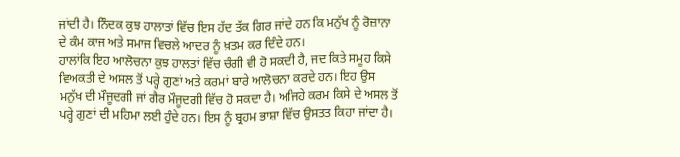ਜਾਂਦੀ ਹੈ। ਨਿੰਦਕ ਕੁਝ ਹਾਲਾਤਾਂ ਵਿੱਚ ਇਸ ਹੱਦ ਤੱਕ ਗਿਰ ਜਾਂਦੇ ਹਨ ਕਿ ਮਨੁੱਖ ਨੂੰ ਰੋਜ਼ਾਨਾ ਦੇ ਕੰਮ ਕਾਜ ਅਤੇ ਸਮਾਜ ਵਿਚਲੇ ਆਦਰ ਨੂੰ ਖ਼ਤਮ ਕਰ ਦਿੰਦੇ ਹਨ।
ਹਾਲਾਂਕਿ ਇਹ ਆਲੋਚਨਾ ਕੁਝ ਹਾਲਤਾਂ ਵਿੱਚ ਚੰਗੀ ਵੀ ਹੋ ਸਕਦੀ ਹੈ, ਜਦ ਕਿਤੇ ਸਮੂਹ ਕਿਸੇ ਵਿਅਕਤੀ ਦੇ ਅਸਲ ਤੋਂ ਪਰ੍ਹੇ ਗੁਣਾਂ ਅਤੇ ਕਰਮਾਂ ਬਾਰੇ ਆਲੋਚਨਾ ਕਰਦੇ ਹਨ। ਇਹ ਉਸ ਮਨੁੱਖ ਦੀ ਮੌਜੂਦਗੀ ਜਾਂ ਗੈਰ ਮੌਜੂਦਗੀ ਵਿੱਚ ਹੋ ਸਕਦਾ ਹੈ। ਅਜਿਹੇ ਕਰਮ ਕਿਸੇ ਦੇ ਅਸਲ ਤੋਂ ਪਰ੍ਹੇ ਗੁਣਾਂ ਦੀ ਮਹਿਮਾ ਲਈ ਹੁੰਦੇ ਹਨ। ਇਸ ਨੂੰ ਬ੍ਰਹਮ ਭਾਸ਼ਾ ਵਿੱਚ ਉਸਤਤ ਕਿਹਾ ਜਾਂਦਾ ਹੈ।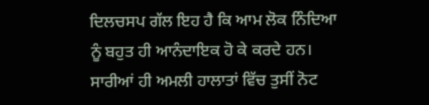ਦਿਲਚਸਪ ਗੱਲ ਇਹ ਹੈ ਕਿ ਆਮ ਲੋਕ ਨਿੰਦਿਆ ਨੂੰ ਬਹੁਤ ਹੀ ਆਨੰਦਾਇਕ ਹੋ ਕੇ ਕਰਦੇ ਹਨ। ਸਾਰੀਆਂ ਹੀ ਅਮਲੀ ਹਾਲਾਤਾਂ ਵਿੱਚ ਤੁਸੀਂ ਨੋਟ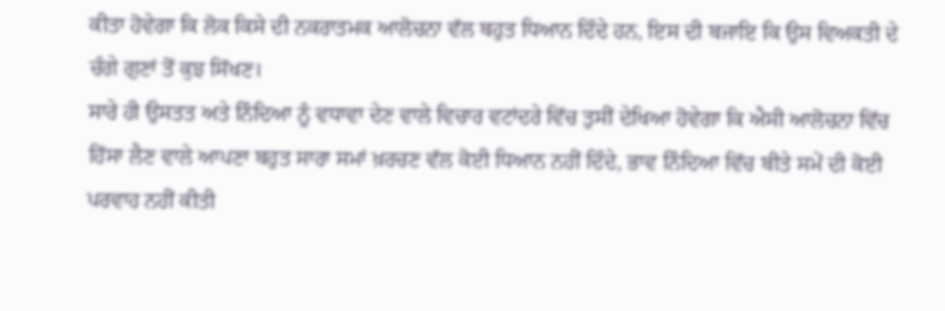ਕੀਤਾ ਹੋਵੇਗਾ ਕਿ ਲੋਕ ਕਿਸੇ ਦੀ ਨਕਰਾਤਮਕ ਆਲੋਚਨਾ ਵੱਲ ਬਹੁਤ ਧਿਆਨ ਦਿੰਦੇ ਹਨ, ਇਸ ਦੀ ਬਜਾਇ ਕਿ ਉਸ ਵਿਅਕਤੀ ਦੇ ਚੰਗੇ ਗੁਣਾਂ ਤੋਂ ਕੁਝ ਸਿੱਖਣ।
ਸਾਰੇ ਹੀ ਉਸਤਤ ਅਤੇ ਨਿੰਦਿਆ ਨੂੰ ਵਧਾਵਾ ਦੇਣ ਵਾਲੇ ਵਿਚਾਰ ਵਟਾਂਦਰੇ ਵਿੱਚ ਤੁਸੀਂ ਦੇਖਿਆ ਹੋਵੇਗਾ ਕਿ ਐਸੀ ਆਲੋਚਨਾ ਵਿੱਚ ਹਿੱਸਾ ਲੈਣ ਵਾਲੇ ਆਪਣਾ ਬਹੁਤ ਸਾਰਾ ਸਮਾਂ ਖ਼ਰਚਣ ਵੱਲ ਕੋਈ ਧਿਆਨ ਨਹੀਂ ਦਿੰਦੇ, ਭਾਵ ਨਿੰਦਿਆ ਵਿੱਚ ਬੀਤੇ ਸਮੇਂ ਦੀ ਕੋਈ ਪਰਵਾਹ ਨਹੀਂ ਕੀਤੀ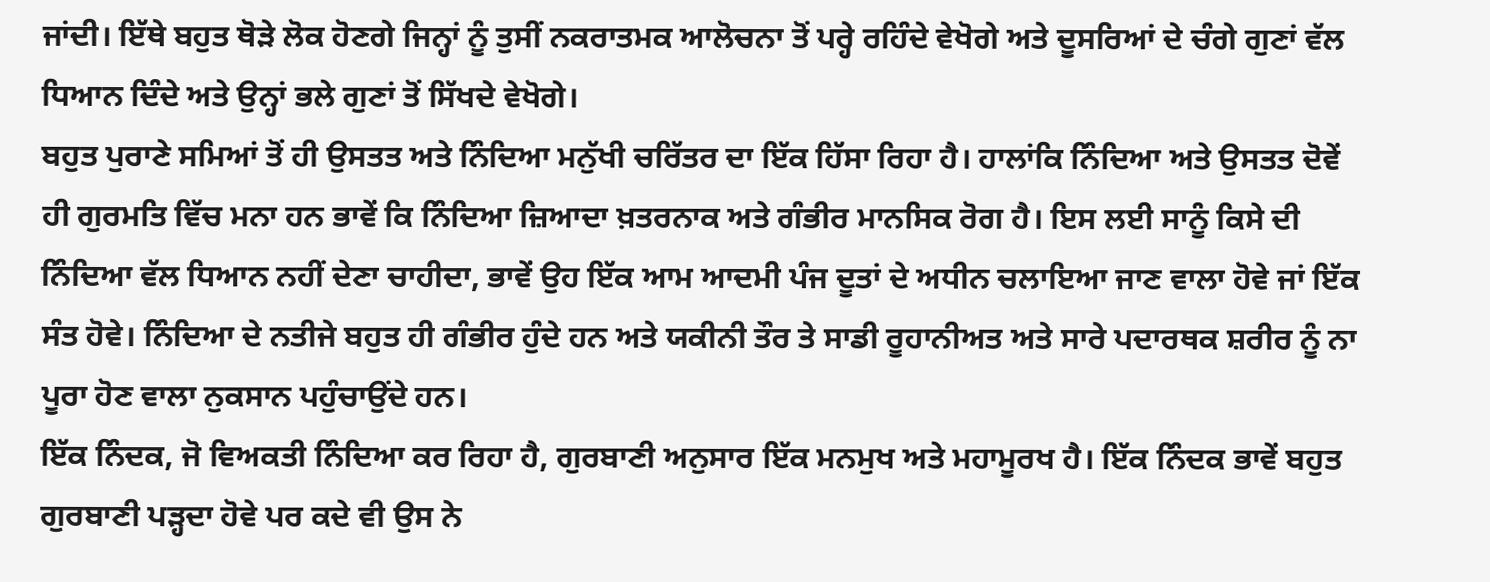ਜਾਂਦੀ। ਇੱਥੇ ਬਹੁਤ ਥੋੜੇ ਲੋਕ ਹੋਣਗੇ ਜਿਨ੍ਹਾਂ ਨੂੰ ਤੁਸੀਂ ਨਕਰਾਤਮਕ ਆਲੋਚਨਾ ਤੋਂ ਪਰ੍ਹੇ ਰਹਿੰਦੇ ਵੇਖੋਗੇ ਅਤੇ ਦੂਸਰਿਆਂ ਦੇ ਚੰਗੇ ਗੁਣਾਂ ਵੱਲ ਧਿਆਨ ਦਿੰਦੇ ਅਤੇ ਉਨ੍ਹਾਂ ਭਲੇ ਗੁਣਾਂ ਤੋਂ ਸਿੱਖਦੇ ਵੇਖੋਗੇ।
ਬਹੁਤ ਪੁਰਾਣੇ ਸਮਿਆਂ ਤੋਂ ਹੀ ਉਸਤਤ ਅਤੇ ਨਿੰਦਿਆ ਮਨੁੱਖੀ ਚਰਿੱਤਰ ਦਾ ਇੱਕ ਹਿੱਸਾ ਰਿਹਾ ਹੈ। ਹਾਲਾਂਕਿ ਨਿੰਦਿਆ ਅਤੇ ਉਸਤਤ ਦੋਵੇਂ ਹੀ ਗੁਰਮਤਿ ਵਿੱਚ ਮਨਾ ਹਨ ਭਾਵੇਂ ਕਿ ਨਿੰਦਿਆ ਜ਼ਿਆਦਾ ਖ਼ਤਰਨਾਕ ਅਤੇ ਗੰਭੀਰ ਮਾਨਸਿਕ ਰੋਗ ਹੈ। ਇਸ ਲਈ ਸਾਨੂੰ ਕਿਸੇ ਦੀ ਨਿੰਦਿਆ ਵੱਲ ਧਿਆਨ ਨਹੀਂ ਦੇਣਾ ਚਾਹੀਦਾ, ਭਾਵੇਂ ਉਹ ਇੱਕ ਆਮ ਆਦਮੀ ਪੰਜ ਦੂਤਾਂ ਦੇ ਅਧੀਨ ਚਲਾਇਆ ਜਾਣ ਵਾਲਾ ਹੋਵੇ ਜਾਂ ਇੱਕ ਸੰਤ ਹੋਵੇ। ਨਿੰਦਿਆ ਦੇ ਨਤੀਜੇ ਬਹੁਤ ਹੀ ਗੰਭੀਰ ਹੁੰਦੇ ਹਨ ਅਤੇ ਯਕੀਨੀ ਤੌਰ ਤੇ ਸਾਡੀ ਰੂਹਾਨੀਅਤ ਅਤੇ ਸਾਰੇ ਪਦਾਰਥਕ ਸ਼ਰੀਰ ਨੂੰ ਨਾ ਪੂਰਾ ਹੋਣ ਵਾਲਾ ਨੁਕਸਾਨ ਪਹੁੰਚਾਉਂਦੇ ਹਨ।
ਇੱਕ ਨਿੰਦਕ, ਜੋ ਵਿਅਕਤੀ ਨਿੰਦਿਆ ਕਰ ਰਿਹਾ ਹੈ, ਗੁਰਬਾਣੀ ਅਨੁਸਾਰ ਇੱਕ ਮਨਮੁਖ ਅਤੇ ਮਹਾਮੂਰਖ ਹੈ। ਇੱਕ ਨਿੰਦਕ ਭਾਵੇਂ ਬਹੁਤ ਗੁਰਬਾਣੀ ਪੜ੍ਹਦਾ ਹੋਵੇ ਪਰ ਕਦੇ ਵੀ ਉਸ ਨੇ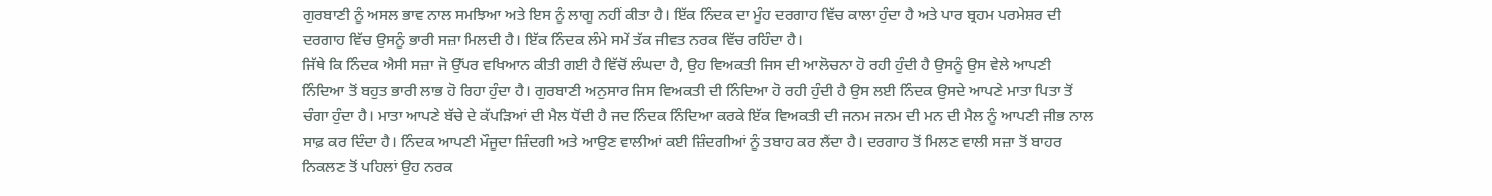ਗੁਰਬਾਣੀ ਨੂੰ ਅਸਲ ਭਾਵ ਨਾਲ ਸਮਝਿਆ ਅਤੇ ਇਸ ਨੂੰ ਲਾਗੂ ਨਹੀਂ ਕੀਤਾ ਹੈ। ਇੱਕ ਨਿੰਦਕ ਦਾ ਮੂੰਹ ਦਰਗਾਹ ਵਿੱਚ ਕਾਲਾ ਹੁੰਦਾ ਹੈ ਅਤੇ ਪਾਰ ਬ੍ਰਹਮ ਪਰਮੇਸ਼ਰ ਦੀ ਦਰਗਾਹ ਵਿੱਚ ਉਸਨੂੰ ਭਾਰੀ ਸਜ਼ਾ ਮਿਲਦੀ ਹੈ। ਇੱਕ ਨਿੰਦਕ ਲੰਮੇ ਸਮੇਂ ਤੱਕ ਜੀਵਤ ਨਰਕ ਵਿੱਚ ਰਹਿੰਦਾ ਹੈ।
ਜਿੱਥੇ ਕਿ ਨਿੰਦਕ ਐਸੀ ਸਜ਼ਾ ਜੋ ਉੱਪਰ ਵਖਿਆਨ ਕੀਤੀ ਗਈ ਹੈ ਵਿੱਚੋਂ ਲੰਘਦਾ ਹੈ, ਉਹ ਵਿਅਕਤੀ ਜਿਸ ਦੀ ਆਲੋਚਨਾ ਹੋ ਰਹੀ ਹੁੰਦੀ ਹੈ ਉਸਨੂੰ ਉਸ ਵੇਲੇ ਆਪਣੀ ਨਿੰਦਿਆ ਤੋਂ ਬਹੁਤ ਭਾਰੀ ਲਾਭ ਹੋ ਰਿਹਾ ਹੁੰਦਾ ਹੈ। ਗੁਰਬਾਣੀ ਅਨੁਸਾਰ ਜਿਸ ਵਿਅਕਤੀ ਦੀ ਨਿੰਦਿਆ ਹੋ ਰਹੀ ਹੁੰਦੀ ਹੈ ਉਸ ਲਈ ਨਿੰਦਕ ਉਸਦੇ ਆਪਣੇ ਮਾਤਾ ਪਿਤਾ ਤੋਂ ਚੰਗਾ ਹੁੰਦਾ ਹੈ। ਮਾਤਾ ਆਪਣੇ ਬੱਚੇ ਦੇ ਕੱਪੜਿਆਂ ਦੀ ਮੈਲ ਧੋਂਦੀ ਹੈ ਜਦ ਨਿੰਦਕ ਨਿੰਦਿਆ ਕਰਕੇ ਇੱਕ ਵਿਅਕਤੀ ਦੀ ਜਨਮ ਜਨਮ ਦੀ ਮਨ ਦੀ ਮੈਲ ਨੂੰ ਆਪਣੀ ਜੀਭ ਨਾਲ ਸਾਫ਼ ਕਰ ਦਿੰਦਾ ਹੈ। ਨਿੰਦਕ ਆਪਣੀ ਮੌਜੂਦਾ ਜ਼ਿੰਦਗੀ ਅਤੇ ਆਉਣ ਵਾਲੀਆਂ ਕਈ ਜ਼ਿੰਦਗੀਆਂ ਨੂੰ ਤਬਾਹ ਕਰ ਲੈਂਦਾ ਹੈ। ਦਰਗਾਹ ਤੋਂ ਮਿਲਣ ਵਾਲੀ ਸਜ਼ਾ ਤੋਂ ਬਾਹਰ ਨਿਕਲਣ ਤੋਂ ਪਹਿਲਾਂ ਉਹ ਨਰਕ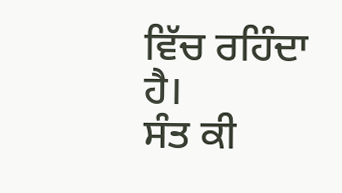ਵਿੱਚ ਰਹਿੰਦਾ ਹੈ।
ਸੰਤ ਕੀ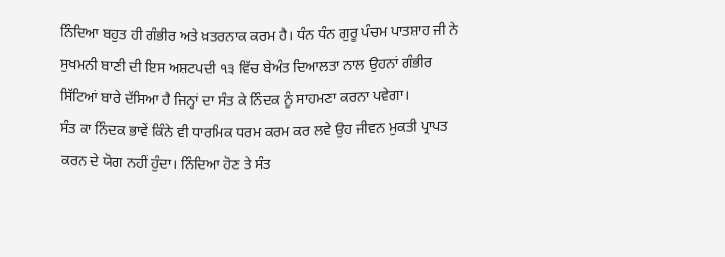ਨਿੰਦਿਆ ਬਹੁਤ ਹੀ ਗੰਭੀਰ ਅਤੇ ਖ਼ਤਰਨਾਕ ਕਰਮ ਹੈ। ਧੰਨ ਧੰਨ ਗੁਰੂ ਪੰਚਮ ਪਾਤਸ਼ਾਹ ਜੀ ਨੇ ਸੁਖਮਨੀ ਬਾਣੀ ਦੀ ਇਸ ਅਸ਼ਟਪਦੀ ੧੩ ਵਿੱਚ ਬੇਅੰਤ ਦਿਆਲਤਾ ਨਾਲ ਉਹਨਾਂ ਗੰਭੀਰ ਸਿੱਟਿਆਂ ਬਾਰੇ ਦੱਸਿਆ ਹੈ ਜਿਨ੍ਹਾਂ ਦਾ ਸੰਤ ਕੇ ਨਿੰਦਕ ਨੂੰ ਸਾਹਮਣਾ ਕਰਨਾ ਪਵੇਗਾ।
ਸੰਤ ਕਾ ਨਿੰਦਕ ਭਾਵੇਂ ਕਿੰਨੇ ਵੀ ਧਾਰਮਿਕ ਧਰਮ ਕਰਮ ਕਰ ਲਵੇ ਉਹ ਜੀਵਨ ਮੁਕਤੀ ਪ੍ਰਾਪਤ ਕਰਨ ਦੇ ਯੋਗ ਨਹੀਂ ਹੁੰਦਾ। ਨਿੰਦਿਆ ਹੋਣ ਤੇ ਸੰਤ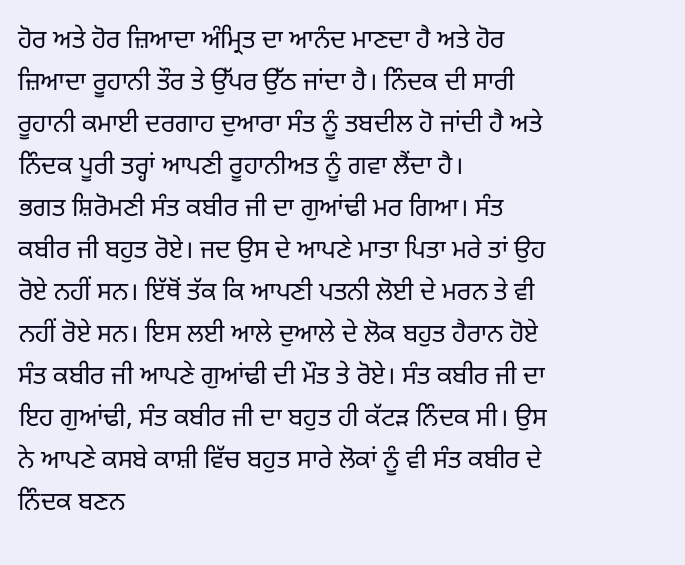ਹੋਰ ਅਤੇ ਹੋਰ ਜ਼ਿਆਦਾ ਅੰਮ੍ਰਿਤ ਦਾ ਆਨੰਦ ਮਾਣਦਾ ਹੈ ਅਤੇ ਹੋਰ ਜ਼ਿਆਦਾ ਰੂਹਾਨੀ ਤੌਰ ਤੇ ਉੱਪਰ ਉੱਠ ਜਾਂਦਾ ਹੈ। ਨਿੰਦਕ ਦੀ ਸਾਰੀ ਰੂਹਾਨੀ ਕਮਾਈ ਦਰਗਾਹ ਦੁਆਰਾ ਸੰਤ ਨੂੰ ਤਬਦੀਲ ਹੋ ਜਾਂਦੀ ਹੈ ਅਤੇ ਨਿੰਦਕ ਪੂਰੀ ਤਰ੍ਹਾਂ ਆਪਣੀ ਰੂਹਾਨੀਅਤ ਨੂੰ ਗਵਾ ਲੈਂਦਾ ਹੈ।
ਭਗਤ ਸ਼ਿਰੋਮਣੀ ਸੰਤ ਕਬੀਰ ਜੀ ਦਾ ਗੁਆਂਢੀ ਮਰ ਗਿਆ। ਸੰਤ ਕਬੀਰ ਜੀ ਬਹੁਤ ਰੋਏ। ਜਦ ਉਸ ਦੇ ਆਪਣੇ ਮਾਤਾ ਪਿਤਾ ਮਰੇ ਤਾਂ ਉਹ ਰੋਏ ਨਹੀਂ ਸਨ। ਇੱਥੋਂ ਤੱਕ ਕਿ ਆਪਣੀ ਪਤਨੀ ਲੋਈ ਦੇ ਮਰਨ ਤੇ ਵੀ ਨਹੀਂ ਰੋਏ ਸਨ। ਇਸ ਲਈ ਆਲੇ ਦੁਆਲੇ ਦੇ ਲੋਕ ਬਹੁਤ ਹੈਰਾਨ ਹੋਏ ਸੰਤ ਕਬੀਰ ਜੀ ਆਪਣੇ ਗੁਆਂਢੀ ਦੀ ਮੌਤ ਤੇ ਰੋਏ। ਸੰਤ ਕਬੀਰ ਜੀ ਦਾ ਇਹ ਗੁਆਂਢੀ, ਸੰਤ ਕਬੀਰ ਜੀ ਦਾ ਬਹੁਤ ਹੀ ਕੱਟੜ ਨਿੰਦਕ ਸੀ। ਉਸ ਨੇ ਆਪਣੇ ਕਸਬੇ ਕਾਸ਼ੀ ਵਿੱਚ ਬਹੁਤ ਸਾਰੇ ਲੋਕਾਂ ਨੂੰ ਵੀ ਸੰਤ ਕਬੀਰ ਦੇ ਨਿੰਦਕ ਬਣਨ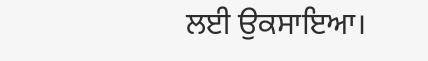ਲਈ ਉਕਸਾਇਆ।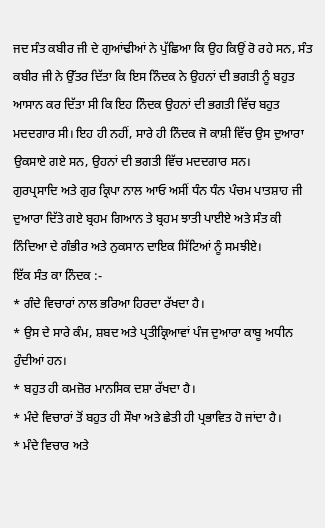ਜਦ ਸੰਤ ਕਬੀਰ ਜੀ ਦੇ ਗੁਆਂਢੀਆਂ ਨੇ ਪੁੱਛਿਆ ਕਿ ਉਹ ਕਿਉਂ ਰੋ ਰਹੇ ਸਨ, ਸੰਤ ਕਬੀਰ ਜੀ ਨੇ ਉੱਤਰ ਦਿੱਤਾ ਕਿ ਇਸ ਨਿੰਦਕ ਨੇ ਉਹਨਾਂ ਦੀ ਭਗਤੀ ਨੂੰ ਬਹੁਤ ਆਸਾਨ ਕਰ ਦਿੱਤਾ ਸੀ ਕਿ ਇਹ ਨਿੰਦਕ ਉਹਨਾਂ ਦੀ ਭਗਤੀ ਵਿੱਚ ਬਹੁਤ ਮਦਦਗਾਰ ਸੀ। ਇਹ ਹੀ ਨਹੀਂ, ਸਾਰੇ ਹੀ ਨਿੰਦਕ ਜੋ ਕਾਸ਼ੀ ਵਿੱਚ ਉਸ ਦੁਆਰਾ ਉਕਸਾਏ ਗਏ ਸਨ, ਉਹਨਾਂ ਦੀ ਭਗਤੀ ਵਿੱਚ ਮਦਦਗਾਰ ਸਨ।
ਗੁਰਪ੍ਰਸਾਦਿ ਅਤੇ ਗੁਰ ਕ੍ਰਿਪਾ ਨਾਲ ਆਓ ਅਸੀਂ ਧੰਨ ਧੰਨ ਪੰਚਮ ਪਾਤਸ਼ਾਹ ਜੀ ਦੁਆਰਾ ਦਿੱਤੇ ਗਏ ਬ੍ਰਹਮ ਗਿਆਨ ਤੇ ਬ੍ਰਹਮ ਝਾਤੀ ਪਾਈਏ ਅਤੇ ਸੰਤ ਕੀ ਨਿੰਦਿਆ ਦੇ ਗੰਭੀਰ ਅਤੇ ਨੁਕਸਾਨ ਦਾਇਕ ਸਿੱਟਿਆਂ ਨੂੰ ਸਮਝੀਏ।
ਇੱਕ ਸੰਤ ਕਾ ਨਿੰਦਕ :-
* ਗੰਦੇ ਵਿਚਾਰਾਂ ਨਾਲ ਭਰਿਆ ਹਿਰਦਾ ਰੱਖਦਾ ਹੈ।
* ਉਸ ਦੇ ਸਾਰੇ ਕੰਮ, ਸ਼ਬਦ ਅਤੇ ਪ੍ਰਤੀਕ੍ਰਿਆਵਾਂ ਪੰਜ ਦੁਆਰਾ ਕਾਬੂ ਅਧੀਨ ਹੁੰਦੀਆਂ ਹਨ।
* ਬਹੁਤ ਹੀ ਕਮਜ਼ੋਰ ਮਾਨਸਿਕ ਦਸ਼ਾ ਰੱਖਦਾ ਹੈ।
* ਮੰਦੇ ਵਿਚਾਰਾਂ ਤੋਂ ਬਹੁਤ ਹੀ ਸੌਖਾ ਅਤੇ ਛੇਤੀ ਹੀ ਪ੍ਰਭਾਵਿਤ ਹੋ ਜਾਂਦਾ ਹੈ।
* ਮੰਦੇ ਵਿਚਾਰ ਅਤੇ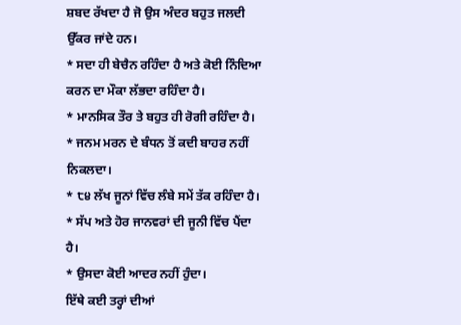ਸ਼ਬਦ ਰੱਖਦਾ ਹੈ ਜੋ ਉਸ ਅੰਦਰ ਬਹੁਤ ਜਲਦੀ ਉੱਕਰ ਜਾਂਦੇ ਹਨ।
* ਸਦਾ ਹੀ ਬੇਚੈਨ ਰਹਿੰਦਾ ਹੈ ਅਤੇ ਕੋਈ ਨਿੰਦਿਆ ਕਰਨ ਦਾ ਮੌਕਾ ਲੱਭਦਾ ਰਹਿੰਦਾ ਹੈ।
* ਮਾਨਸਿਕ ਤੌਰ ਤੇ ਬਹੁਤ ਹੀ ਰੋਗੀ ਰਹਿੰਦਾ ਹੈ।
* ਜਨਮ ਮਰਨ ਦੇ ਬੰਧਨ ਤੋਂ ਕਦੀ ਬਾਹਰ ਨਹੀਂ ਨਿਕਲਦਾ।
* ੮੪ ਲੱਖ ਜੂਨਾਂ ਵਿੱਚ ਲੰਬੇ ਸਮੇਂ ਤੱਕ ਰਹਿੰਦਾ ਹੈ।
* ਸੱਪ ਅਤੇ ਹੋਰ ਜਾਨਵਰਾਂ ਦੀ ਜੂਨੀ ਵਿੱਚ ਪੈਂਦਾ ਹੈ।
* ਉਸਦਾ ਕੋਈ ਆਦਰ ਨਹੀਂ ਹੁੰਦਾ।
ਇੱਥੇ ਕਈ ਤਰ੍ਹਾਂ ਦੀਆਂ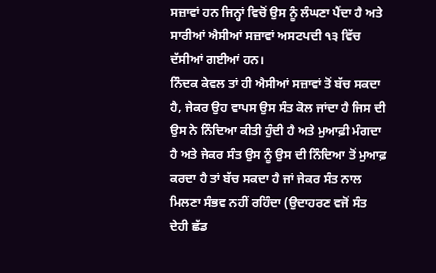ਸਜ਼ਾਵਾਂ ਹਨ ਜਿਨ੍ਹਾਂ ਵਿਚੋਂ ਉਸ ਨੂੰ ਲੰਘਣਾ ਪੈਂਦਾ ਹੈ ਅਤੇ ਸਾਰੀਆਂ ਐਸੀਆਂ ਸਜ਼ਾਵਾਂ ਅਸਟਪਦੀ ੧੩ ਵਿੱਚ ਦੱਸੀਆਂ ਗਈਆਂ ਹਨ।
ਨਿੰਦਕ ਕੇਵਲ ਤਾਂ ਹੀ ਐਸੀਆਂ ਸਜ਼ਾਵਾਂ ਤੋਂ ਬੱਚ ਸਕਦਾ ਹੈ, ਜੇਕਰ ਉਹ ਵਾਪਸ ਉਸ ਸੰਤ ਕੋਲ ਜਾਂਦਾ ਹੈ ਜਿਸ ਦੀ ਉਸ ਨੇ ਨਿੰਦਿਆ ਕੀਤੀ ਹੁੰਦੀ ਹੈ ਅਤੇ ਮੁਆਫ਼ੀ ਮੰਗਦਾ ਹੈ ਅਤੇ ਜੇਕਰ ਸੰਤ ਉਸ ਨੂੰ ਉਸ ਦੀ ਨਿੰਦਿਆ ਤੋਂ ਮੁਆਫ਼ ਕਰਦਾ ਹੈ ਤਾਂ ਬੱਚ ਸਕਦਾ ਹੈ ਜਾਂ ਜੇਕਰ ਸੰਤ ਨਾਲ ਮਿਲਣਾ ਸੰਭਵ ਨਹੀਂ ਰਹਿੰਦਾ (ਉਦਾਹਰਣ ਵਜੋਂ ਸੰਤ ਦੇਹੀ ਛੱਡ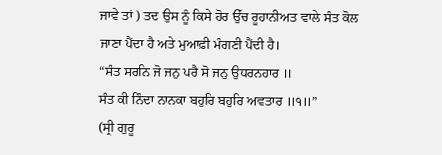ਜਾਵੇ ਤਾਂ ) ਤਦ ਉਸ ਨੂੰ ਕਿਸੇ ਹੋਰ ਉੱਚ ਰੂਹਾਨੀਅਤ ਵਾਲੇ ਸੰਤ ਕੋਲ ਜਾਣਾ ਪੈਂਦਾ ਹੈ ਅਤੇ ਮੁਆਫ਼ੀ ਮੰਗਣੀ ਪੈਂਦੀ ਹੈ।
“ਸੰਤ ਸਰਨਿ ਜੋ ਜਨੁ ਪਰੈ ਸੋ ਜਨੁ ਉਧਰਨਹਾਰ ॥
ਸੰਤ ਕੀ ਨਿੰਦਾ ਨਾਨਕਾ ਬਹੁਰਿ ਬਹੁਰਿ ਅਵਤਾਰ ॥੧॥”
(ਸ੍ਰੀ ਗੁਰੂ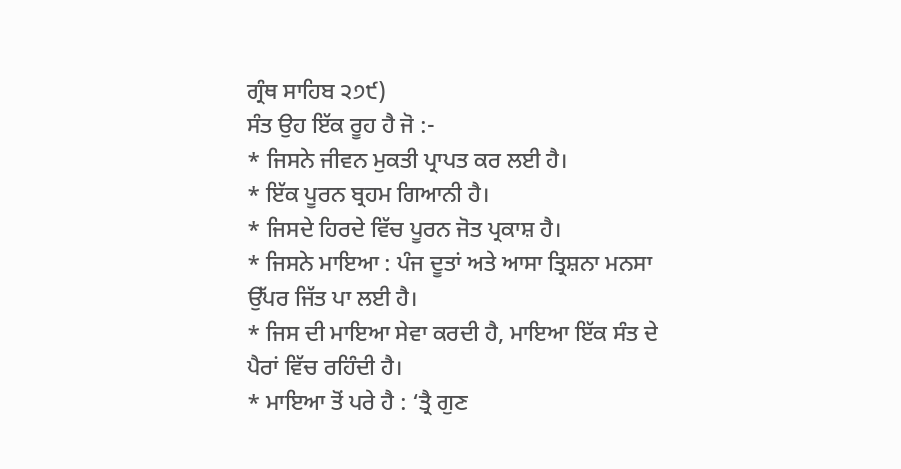ਗ੍ਰੰਥ ਸਾਹਿਬ ੨੭੯)
ਸੰਤ ਉਹ ਇੱਕ ਰੂਹ ਹੈ ਜੋ :-
* ਜਿਸਨੇ ਜੀਵਨ ਮੁਕਤੀ ਪ੍ਰਾਪਤ ਕਰ ਲਈ ਹੈ।
* ਇੱਕ ਪੂਰਨ ਬ੍ਰਹਮ ਗਿਆਨੀ ਹੈ।
* ਜਿਸਦੇ ਹਿਰਦੇ ਵਿੱਚ ਪੂਰਨ ਜੋਤ ਪ੍ਰਕਾਸ਼ ਹੈ।
* ਜਿਸਨੇ ਮਾਇਆ : ਪੰਜ ਦੂਤਾਂ ਅਤੇ ਆਸਾ ਤ੍ਰਿਸ਼ਨਾ ਮਨਸਾ ਉੱਪਰ ਜਿੱਤ ਪਾ ਲਈ ਹੈ।
* ਜਿਸ ਦੀ ਮਾਇਆ ਸੇਵਾ ਕਰਦੀ ਹੈ, ਮਾਇਆ ਇੱਕ ਸੰਤ ਦੇ ਪੈਰਾਂ ਵਿੱਚ ਰਹਿੰਦੀ ਹੈ।
* ਮਾਇਆ ਤੋਂ ਪਰੇ ਹੈ : ‘ਤ੍ਰੈ ਗੁਣ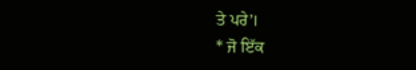ਤੇ ਪਰੇ’।
* ਜੋ ਇੱਕ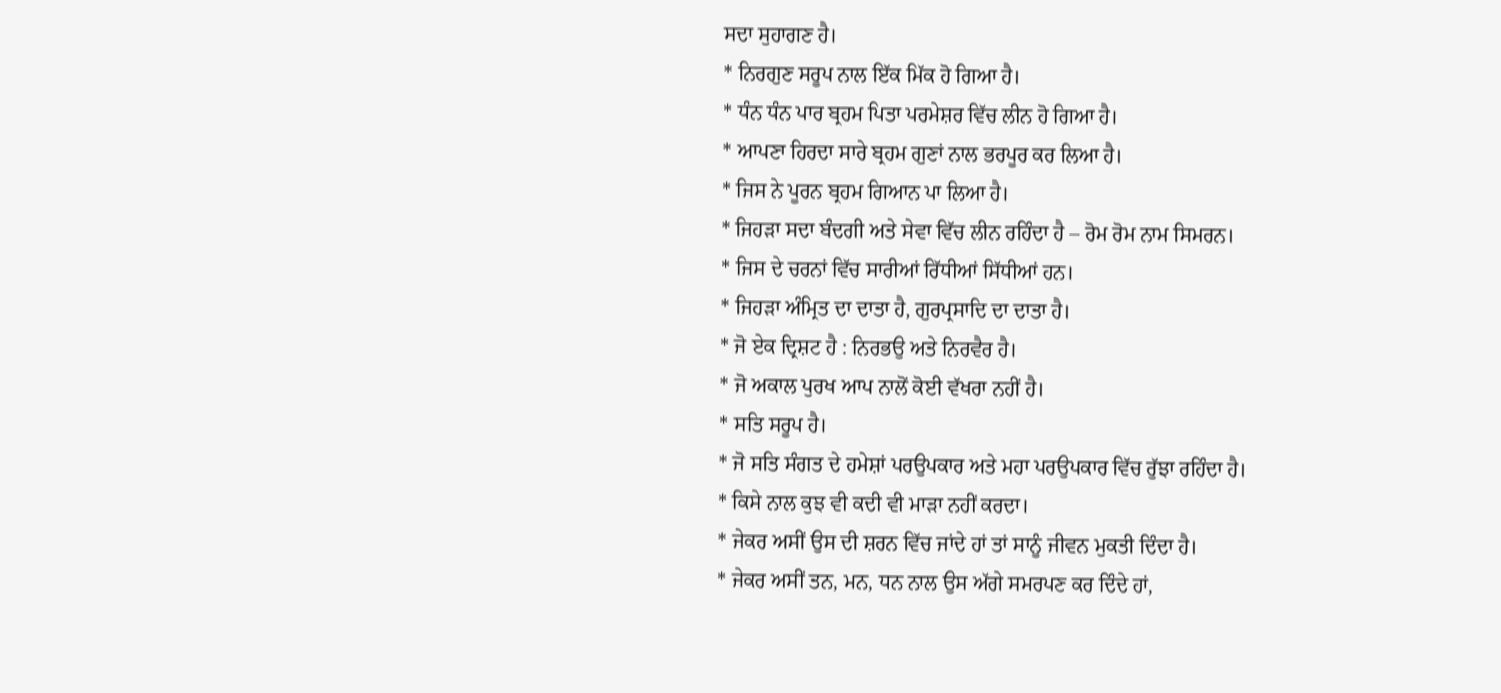ਸਦਾ ਸੁਹਾਗਣ ਹੈ।
* ਨਿਰਗੁਣ ਸਰੂਪ ਨਾਲ ਇੱਕ ਮਿੱਕ ਹੋ ਗਿਆ ਹੈ।
* ਧੰਨ ਧੰਨ ਪਾਰ ਬ੍ਰਹਮ ਪਿਤਾ ਪਰਮੇਸ਼ਰ ਵਿੱਚ ਲੀਨ ਹੋ ਗਿਆ ਹੈ।
* ਆਪਣਾ ਹਿਰਦਾ ਸਾਰੇ ਬ੍ਰਹਮ ਗੁਣਾਂ ਨਾਲ ਭਰਪੂਰ ਕਰ ਲਿਆ ਹੈ।
* ਜਿਸ ਨੇ ਪੂਰਨ ਬ੍ਰਹਮ ਗਿਆਨ ਪਾ ਲਿਆ ਹੈ।
* ਜਿਹੜਾ ਸਦਾ ਬੰਦਗੀ ਅਤੇ ਸੇਵਾ ਵਿੱਚ ਲੀਨ ਰਹਿੰਦਾ ਹੈ – ਰੋਮ ਰੋਮ ਨਾਮ ਸਿਮਰਨ।
* ਜਿਸ ਦੇ ਚਰਨਾਂ ਵਿੱਚ ਸਾਰੀਆਂ ਰਿੱਧੀਆਂ ਸਿੱਧੀਆਂ ਹਨ।
* ਜਿਹੜਾ ਅੰਮ੍ਰਿਤ ਦਾ ਦਾਤਾ ਹੈ, ਗੁਰਪ੍ਰਸਾਦਿ ਦਾ ਦਾਤਾ ਹੈ।
* ਜੋ ਏਕ ਦ੍ਰਿਸ਼ਟ ਹੈ : ਨਿਰਭਉ ਅਤੇ ਨਿਰਵੈਰ ਹੈ।
* ਜੋ ਅਕਾਲ ਪੁਰਖ ਆਪ ਨਾਲੋਂ ਕੋਈ ਵੱਖਰਾ ਨਹੀਂ ਹੈ।
* ਸਤਿ ਸਰੂਪ ਹੈ।
* ਜੋ ਸਤਿ ਸੰਗਤ ਦੇ ਹਮੇਸ਼ਾਂ ਪਰਉਪਕਾਰ ਅਤੇ ਮਹਾ ਪਰਉਪਕਾਰ ਵਿੱਚ ਰੁੱਝਾ ਰਹਿੰਦਾ ਹੈ।
* ਕਿਸੇ ਨਾਲ ਕੁਝ ਵੀ ਕਦੀ ਵੀ ਮਾੜਾ ਨਹੀਂ ਕਰਦਾ।
* ਜੇਕਰ ਅਸੀਂ ਉਸ ਦੀ ਸ਼ਰਨ ਵਿੱਚ ਜਾਂਦੇ ਹਾਂ ਤਾਂ ਸਾਨੂੰ ਜੀਵਨ ਮੁਕਤੀ ਦਿੰਦਾ ਹੈ।
* ਜੇਕਰ ਅਸੀਂ ਤਨ, ਮਨ, ਧਨ ਨਾਲ ਉਸ ਅੱਗੇ ਸਮਰਪਣ ਕਰ ਦਿੰਦੇ ਹਾਂ,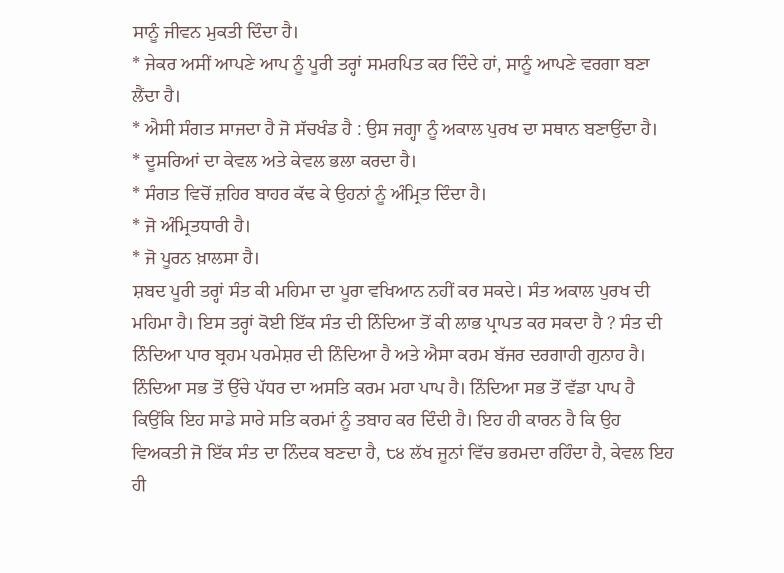ਸਾਨੂੰ ਜੀਵਨ ਮੁਕਤੀ ਦਿੰਦਾ ਹੈ।
* ਜੇਕਰ ਅਸੀਂ ਆਪਣੇ ਆਪ ਨੂੰ ਪੂਰੀ ਤਰ੍ਹਾਂ ਸਮਰਪਿਤ ਕਰ ਦਿੰਦੇ ਹਾਂ, ਸਾਨੂੰ ਆਪਣੇ ਵਰਗਾ ਬਣਾ ਲੈਂਦਾ ਹੈ।
* ਐਸੀ ਸੰਗਤ ਸਾਜਦਾ ਹੈ ਜੋ ਸੱਚਖੰਡ ਹੈ : ਉਸ ਜਗ੍ਹਾ ਨੂੰ ਅਕਾਲ ਪੁਰਖ ਦਾ ਸਥਾਨ ਬਣਾਉਂਦਾ ਹੈ।
* ਦੂਸਰਿਆਂ ਦਾ ਕੇਵਲ ਅਤੇ ਕੇਵਲ ਭਲਾ ਕਰਦਾ ਹੈ।
* ਸੰਗਤ ਵਿਚੋਂ ਜ਼ਹਿਰ ਬਾਹਰ ਕੱਢ ਕੇ ਉਹਨਾਂ ਨੂੰ ਅੰਮ੍ਰਿਤ ਦਿੰਦਾ ਹੈ।
* ਜੋ ਅੰਮ੍ਰਿਤਧਾਰੀ ਹੈ।
* ਜੋ ਪੂਰਨ ਖ਼ਾਲਸਾ ਹੈ।
ਸ਼ਬਦ ਪੂਰੀ ਤਰ੍ਹਾਂ ਸੰਤ ਕੀ ਮਹਿਮਾ ਦਾ ਪੂਰਾ ਵਖਿਆਨ ਨਹੀਂ ਕਰ ਸਕਦੇ। ਸੰਤ ਅਕਾਲ ਪੁਰਖ ਦੀ ਮਹਿਮਾ ਹੈ। ਇਸ ਤਰ੍ਹਾਂ ਕੋਈ ਇੱਕ ਸੰਤ ਦੀ ਨਿੰਦਿਆ ਤੋਂ ਕੀ ਲਾਭ ਪ੍ਰਾਪਤ ਕਰ ਸਕਦਾ ਹੈ ? ਸੰਤ ਦੀ ਨਿੰਦਿਆ ਪਾਰ ਬ੍ਰਹਮ ਪਰਮੇਸ਼ਰ ਦੀ ਨਿੰਦਿਆ ਹੈ ਅਤੇ ਐਸਾ ਕਰਮ ਬੱਜਰ ਦਰਗਾਹੀ ਗੁਨਾਹ ਹੈ। ਨਿੰਦਿਆ ਸਭ ਤੋਂ ਉੱਚੇ ਪੱਧਰ ਦਾ ਅਸਤਿ ਕਰਮ ਮਹਾ ਪਾਪ ਹੈ। ਨਿੰਦਿਆ ਸਭ ਤੋਂ ਵੱਡਾ ਪਾਪ ਹੈ ਕਿਉਂਕਿ ਇਹ ਸਾਡੇ ਸਾਰੇ ਸਤਿ ਕਰਮਾਂ ਨੂੰ ਤਬਾਹ ਕਰ ਦਿੰਦੀ ਹੈ। ਇਹ ਹੀ ਕਾਰਨ ਹੈ ਕਿ ਉਹ ਵਿਅਕਤੀ ਜੋ ਇੱਕ ਸੰਤ ਦਾ ਨਿੰਦਕ ਬਣਦਾ ਹੈ, ੮੪ ਲੱਖ ਜੂਨਾਂ ਵਿੱਚ ਭਰਮਦਾ ਰਹਿੰਦਾ ਹੈ, ਕੇਵਲ ਇਹ ਹੀ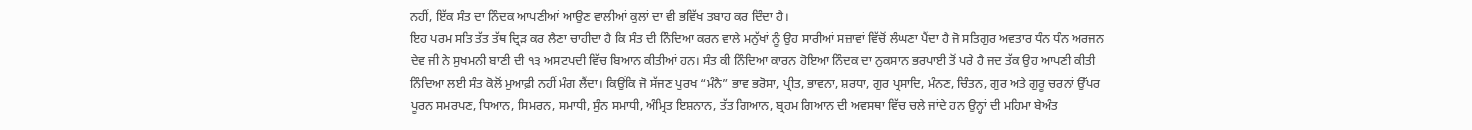ਨਹੀਂ, ਇੱਕ ਸੰਤ ਦਾ ਨਿੰਦਕ ਆਪਣੀਆਂ ਆਉਣ ਵਾਲੀਆਂ ਕੁਲਾਂ ਦਾ ਵੀ ਭਵਿੱਖ ਤਬਾਹ ਕਰ ਦਿੰਦਾ ਹੈ।
ਇਹ ਪਰਮ ਸਤਿ ਤੱਤ ਤੱਥ ਦ੍ਰਿੜ ਕਰ ਲੈਣਾ ਚਾਹੀਦਾ ਹੈ ਕਿ ਸੰਤ ਦੀ ਨਿੰਦਿਆ ਕਰਨ ਵਾਲੇ ਮਨੁੱਖਾਂ ਨੂੰ ਉਹ ਸਾਰੀਆਂ ਸਜ਼ਾਵਾਂ ਵਿੱਚੋਂ ਲੰਘਣਾ ਪੈਂਦਾ ਹੈ ਜੋ ਸਤਿਗੁਰ ਅਵਤਾਰ ਧੰਨ ਧੰਨ ਅਰਜਨ ਦੇਵ ਜੀ ਨੇ ਸੁਖਮਨੀ ਬਾਣੀ ਦੀ ੧੩ ਅਸਟਪਦੀ ਵਿੱਚ ਬਿਆਨ ਕੀਤੀਆਂ ਹਨ। ਸੰਤ ਕੀ ਨਿੰਦਿਆ ਕਾਰਨ ਹੋਇਆ ਨਿੰਦਕ ਦਾ ਨੁਕਸਾਨ ਭਰਪਾਈ ਤੋਂ ਪਰੇ ਹੈ ਜਦ ਤੱਕ ਉਹ ਆਪਣੀ ਕੀਤੀ ਨਿੰਦਿਆ ਲਈ ਸੰਤ ਕੋਲੋਂ ਮੁਆਫ਼ੀ ਨਹੀਂ ਮੰਗ ਲੈਂਦਾ। ਕਿਉਂਕਿ ਜੋ ਸੱਜਣ ਪੁਰਖ “ਮੰਨੈ” ਭਾਵ ਭਰੋਸਾ, ਪ੍ਰੀਤ, ਭਾਵਨਾ, ਸ਼ਰਧਾ, ਗੁਰ ਪ੍ਰਸਾਦਿ, ਮੰਨਣ, ਚਿੰਤਨ, ਗੁਰ ਅਤੇ ਗੁਰੂ ਚਰਨਾਂ ਉੱਪਰ ਪੂਰਨ ਸਮਰਪਣ, ਧਿਆਨ, ਸਿਮਰਨ, ਸਮਾਧੀ, ਸੁੰਨ ਸਮਾਧੀ, ਅੰਮ੍ਰਿਤ ਇਸ਼ਨਾਨ, ਤੱਤ ਗਿਆਨ, ਬ੍ਰਹਮ ਗਿਆਨ ਦੀ ਅਵਸਥਾ ਵਿੱਚ ਚਲੇ ਜਾਂਦੇ ਹਨ ਉਨ੍ਹਾਂ ਦੀ ਮਹਿਮਾ ਬੇਅੰਤ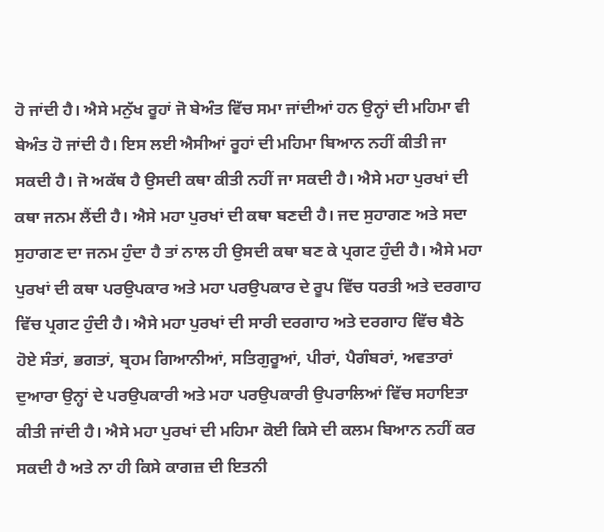ਹੋ ਜਾਂਦੀ ਹੈ। ਐਸੇ ਮਨੁੱਖ ਰੂਹਾਂ ਜੋ ਬੇਅੰਤ ਵਿੱਚ ਸਮਾ ਜਾਂਦੀਆਂ ਹਨ ਉਨ੍ਹਾਂ ਦੀ ਮਹਿਮਾ ਵੀ ਬੇਅੰਤ ਹੋ ਜਾਂਦੀ ਹੈ। ਇਸ ਲਈ ਐਸੀਆਂ ਰੂਹਾਂ ਦੀ ਮਹਿਮਾ ਬਿਆਨ ਨਹੀਂ ਕੀਤੀ ਜਾ ਸਕਦੀ ਹੈ। ਜੋ ਅਕੱਥ ਹੈ ਉਸਦੀ ਕਥਾ ਕੀਤੀ ਨਹੀਂ ਜਾ ਸਕਦੀ ਹੈ। ਐਸੇ ਮਹਾ ਪੁਰਖਾਂ ਦੀ ਕਥਾ ਜਨਮ ਲੈਂਦੀ ਹੈ। ਐਸੇ ਮਹਾ ਪੁਰਖਾਂ ਦੀ ਕਥਾ ਬਣਦੀ ਹੈ। ਜਦ ਸੁਹਾਗਣ ਅਤੇ ਸਦਾ ਸੁਹਾਗਣ ਦਾ ਜਨਮ ਹੁੰਦਾ ਹੈ ਤਾਂ ਨਾਲ ਹੀ ਉਸਦੀ ਕਥਾ ਬਣ ਕੇ ਪ੍ਰਗਟ ਹੁੰਦੀ ਹੈ। ਐਸੇ ਮਹਾ ਪੁਰਖਾਂ ਦੀ ਕਥਾ ਪਰਉਪਕਾਰ ਅਤੇ ਮਹਾ ਪਰਉਪਕਾਰ ਦੇ ਰੂਪ ਵਿੱਚ ਧਰਤੀ ਅਤੇ ਦਰਗਾਹ ਵਿੱਚ ਪ੍ਰਗਟ ਹੁੰਦੀ ਹੈ। ਐਸੇ ਮਹਾ ਪੁਰਖਾਂ ਦੀ ਸਾਰੀ ਦਰਗਾਹ ਅਤੇ ਦਰਗਾਹ ਵਿੱਚ ਬੈਠੇ ਹੋਏ ਸੰਤਾਂ, ਭਗਤਾਂ, ਬ੍ਰਹਮ ਗਿਆਨੀਆਂ, ਸਤਿਗੁਰੂਆਂ, ਪੀਰਾਂ, ਪੈਗੰਬਰਾਂ, ਅਵਤਾਰਾਂ ਦੁਆਰਾ ਉਨ੍ਹਾਂ ਦੇ ਪਰਉਪਕਾਰੀ ਅਤੇ ਮਹਾ ਪਰਉਪਕਾਰੀ ਉਪਰਾਲਿਆਂ ਵਿੱਚ ਸਹਾਇਤਾ ਕੀਤੀ ਜਾਂਦੀ ਹੈ। ਐਸੇ ਮਹਾ ਪੁਰਖਾਂ ਦੀ ਮਹਿਮਾ ਕੋਈ ਕਿਸੇ ਦੀ ਕਲਮ ਬਿਆਨ ਨਹੀਂ ਕਰ ਸਕਦੀ ਹੈ ਅਤੇ ਨਾ ਹੀ ਕਿਸੇ ਕਾਗਜ਼ ਦੀ ਇਤਨੀ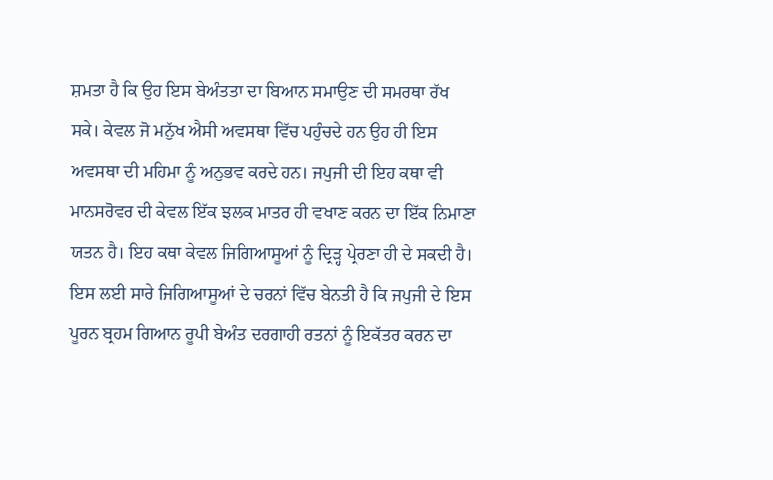ਸ਼ਮਤਾ ਹੈ ਕਿ ਉਹ ਇਸ ਬੇਅੰਤਤਾ ਦਾ ਬਿਆਨ ਸਮਾਉਣ ਦੀ ਸਮਰਥਾ ਰੱਖ ਸਕੇ। ਕੇਵਲ ਜੋ ਮਨੁੱਖ ਐਸੀ ਅਵਸਥਾ ਵਿੱਚ ਪਹੁੰਚਦੇ ਹਨ ਉਹ ਹੀ ਇਸ ਅਵਸਥਾ ਦੀ ਮਹਿਮਾ ਨੂੰ ਅਨੁਭਵ ਕਰਦੇ ਹਨ। ਜਪੁਜੀ ਦੀ ਇਹ ਕਥਾ ਵੀ ਮਾਨਸਰੋਵਰ ਦੀ ਕੇਵਲ ਇੱਕ ਝਲਕ ਮਾਤਰ ਹੀ ਵਖਾਣ ਕਰਨ ਦਾ ਇੱਕ ਨਿਮਾਣਾ ਯਤਨ ਹੈ। ਇਹ ਕਥਾ ਕੇਵਲ ਜਿਗਿਆਸੂਆਂ ਨੂੰ ਦ੍ਰਿੜ੍ਹ ਪ੍ਰੇਰਣਾ ਹੀ ਦੇ ਸਕਦੀ ਹੈ। ਇਸ ਲਈ ਸਾਰੇ ਜਿਗਿਆਸੂਆਂ ਦੇ ਚਰਨਾਂ ਵਿੱਚ ਬੇਨਤੀ ਹੈ ਕਿ ਜਪੁਜੀ ਦੇ ਇਸ ਪੂਰਨ ਬ੍ਰਹਮ ਗਿਆਨ ਰੂਪੀ ਬੇਅੰਤ ਦਰਗਾਹੀ ਰਤਨਾਂ ਨੂੰ ਇਕੱਤਰ ਕਰਨ ਦਾ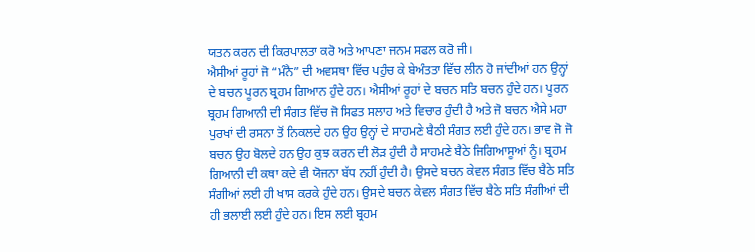ਯਤਨ ਕਰਨ ਦੀ ਕਿਰਪਾਲਤਾ ਕਰੋ ਅਤੇ ਆਪਣਾ ਜਨਮ ਸਫਲ ਕਰੋ ਜੀ।
ਐਸੀਆਂ ਰੂਹਾਂ ਜੋ “ਮੰਨੈ” ਦੀ ਅਵਸਥਾ ਵਿੱਚ ਪਹੁੰਚ ਕੇ ਬੇਅੰਤਤਾ ਵਿੱਚ ਲੀਨ ਹੋ ਜਾਂਦੀਆਂ ਹਨ ਉਨ੍ਹਾਂ ਦੇ ਬਚਨ ਪੂਰਨ ਬ੍ਰਹਮ ਗਿਆਨ ਹੁੰਦੇ ਹਨ। ਐਸੀਆਂ ਰੂਹਾਂ ਦੇ ਬਚਨ ਸਤਿ ਬਚਨ ਹੁੰਦੇ ਹਨ। ਪੂਰਨ ਬ੍ਰਹਮ ਗਿਆਨੀ ਦੀ ਸੰਗਤ ਵਿੱਚ ਜੋ ਸਿਫਤ ਸਲਾਹ ਅਤੇ ਵਿਚਾਰ ਹੁੰਦੀ ਹੈ ਅਤੇ ਜੋ ਬਚਨ ਐਸੇ ਮਹਾ ਪੁਰਖਾਂ ਦੀ ਰਸਨਾ ਤੋਂ ਨਿਕਲਦੇ ਹਨ ਉਹ ਉਨ੍ਹਾਂ ਦੇ ਸਾਹਮਣੇ ਬੈਠੀ ਸੰਗਤ ਲਈ ਹੁੰਦੇ ਹਨ। ਭਾਵ ਜੋ ਜੋ ਬਚਨ ਉਹ ਬੋਲਦੇ ਹਨ ਉਹ ਕੁਝ ਕਰਨ ਦੀ ਲੋੜ ਹੁੰਦੀ ਹੈ ਸਾਹਮਣੇ ਬੈਠੇ ਜਿਗਿਆਸੂਆਂ ਨੂੰ। ਬ੍ਰਹਮ ਗਿਆਨੀ ਦੀ ਕਥਾ ਕਦੇ ਵੀ ਯੋਜਨਾ ਬੱਧ ਨਹੀਂ ਹੁੰਦੀ ਹੈ। ਉਸਦੇ ਬਚਨ ਕੇਵਲ ਸੰਗਤ ਵਿੱਚ ਬੈਠੇ ਸਤਿ ਸੰਗੀਆਂ ਲਈ ਹੀ ਖਾਸ ਕਰਕੇ ਹੁੰਦੇ ਹਨ। ਉਸਦੇ ਬਚਨ ਕੇਵਲ ਸੰਗਤ ਵਿੱਚ ਬੈਠੇ ਸਤਿ ਸੰਗੀਆਂ ਦੀ ਹੀ ਭਲਾਈ ਲਈ ਹੁੰਦੇ ਹਨ। ਇਸ ਲਈ ਬ੍ਰਹਮ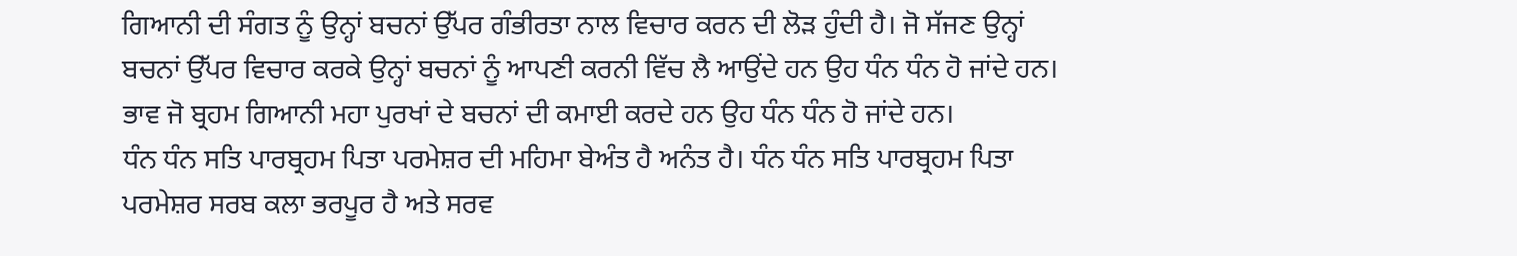ਗਿਆਨੀ ਦੀ ਸੰਗਤ ਨੂੰ ਉਨ੍ਹਾਂ ਬਚਨਾਂ ਉੱਪਰ ਗੰਭੀਰਤਾ ਨਾਲ ਵਿਚਾਰ ਕਰਨ ਦੀ ਲੋੜ ਹੁੰਦੀ ਹੈ। ਜੋ ਸੱਜਣ ਉਨ੍ਹਾਂ ਬਚਨਾਂ ਉੱਪਰ ਵਿਚਾਰ ਕਰਕੇ ਉਨ੍ਹਾਂ ਬਚਨਾਂ ਨੂੰ ਆਪਣੀ ਕਰਨੀ ਵਿੱਚ ਲੈ ਆਉਂਦੇ ਹਨ ਉਹ ਧੰਨ ਧੰਨ ਹੋ ਜਾਂਦੇ ਹਨ। ਭਾਵ ਜੋ ਬ੍ਰਹਮ ਗਿਆਨੀ ਮਹਾ ਪੁਰਖਾਂ ਦੇ ਬਚਨਾਂ ਦੀ ਕਮਾਈ ਕਰਦੇ ਹਨ ਉਹ ਧੰਨ ਧੰਨ ਹੋ ਜਾਂਦੇ ਹਨ।
ਧੰਨ ਧੰਨ ਸਤਿ ਪਾਰਬ੍ਰਹਮ ਪਿਤਾ ਪਰਮੇਸ਼ਰ ਦੀ ਮਹਿਮਾ ਬੇਅੰਤ ਹੈ ਅਨੰਤ ਹੈ। ਧੰਨ ਧੰਨ ਸਤਿ ਪਾਰਬ੍ਰਹਮ ਪਿਤਾ ਪਰਮੇਸ਼ਰ ਸਰਬ ਕਲਾ ਭਰਪੂਰ ਹੈ ਅਤੇ ਸਰਵ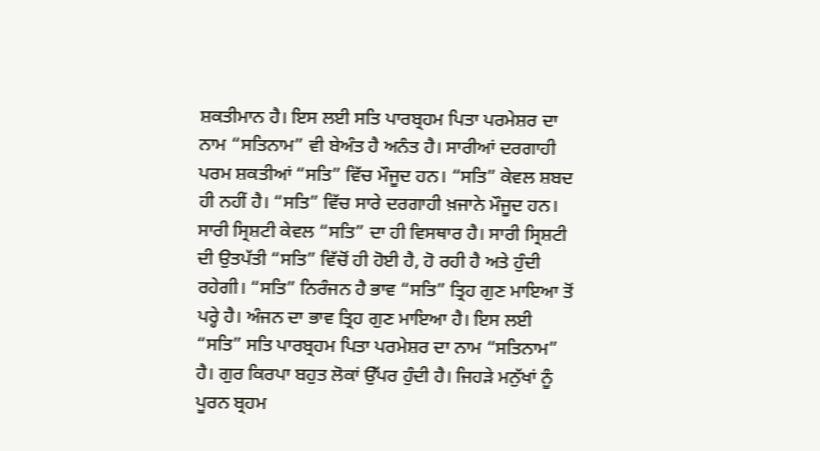ਸ਼ਕਤੀਮਾਨ ਹੈ। ਇਸ ਲਈ ਸਤਿ ਪਾਰਬ੍ਰਹਮ ਪਿਤਾ ਪਰਮੇਸ਼ਰ ਦਾ ਨਾਮ “ਸਤਿਨਾਮ” ਵੀ ਬੇਅੰਤ ਹੈ ਅਨੰਤ ਹੈ। ਸਾਰੀਆਂ ਦਰਗਾਹੀ ਪਰਮ ਸ਼ਕਤੀਆਂ “ਸਤਿ” ਵਿੱਚ ਮੌਜੂਦ ਹਨ। “ਸਤਿ” ਕੇਵਲ ਸ਼ਬਦ ਹੀ ਨਹੀਂ ਹੈ। “ਸਤਿ” ਵਿੱਚ ਸਾਰੇ ਦਰਗਾਹੀ ਖ਼ਜਾਨੇ ਮੌਜੂਦ ਹਨ। ਸਾਰੀ ਸ੍ਰਿਸ਼ਟੀ ਕੇਵਲ “ਸਤਿ” ਦਾ ਹੀ ਵਿਸਥਾਰ ਹੈ। ਸਾਰੀ ਸ੍ਰਿਸ਼ਟੀ ਦੀ ਉਤਪੱਤੀ “ਸਤਿ” ਵਿੱਚੋਂ ਹੀ ਹੋਈ ਹੈ, ਹੋ ਰਹੀ ਹੈ ਅਤੇ ਹੁੰਦੀ ਰਹੇਗੀ। “ਸਤਿ” ਨਿਰੰਜਨ ਹੈ ਭਾਵ “ਸਤਿ” ਤ੍ਰਿਹ ਗੁਣ ਮਾਇਆ ਤੋਂ ਪਰ੍ਹੇ ਹੈ। ਅੰਜਨ ਦਾ ਭਾਵ ਤ੍ਰਿਹ ਗੁਣ ਮਾਇਆ ਹੈ। ਇਸ ਲਈ “ਸਤਿ” ਸਤਿ ਪਾਰਬ੍ਰਹਮ ਪਿਤਾ ਪਰਮੇਸ਼ਰ ਦਾ ਨਾਮ “ਸਤਿਨਾਮ” ਹੈ। ਗੁਰ ਕਿਰਪਾ ਬਹੁਤ ਲੋਕਾਂ ਉੱਪਰ ਹੁੰਦੀ ਹੈ। ਜਿਹੜੇ ਮਨੁੱਖਾਂ ਨੂੰ ਪੂਰਨ ਬ੍ਰਹਮ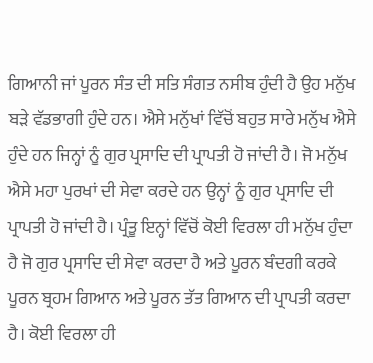ਗਿਆਨੀ ਜਾਂ ਪੂਰਨ ਸੰਤ ਦੀ ਸਤਿ ਸੰਗਤ ਨਸੀਬ ਹੁੰਦੀ ਹੈ ਉਹ ਮਨੁੱਖ ਬੜੇ ਵੱਡਭਾਗੀ ਹੁੰਦੇ ਹਨ। ਐਸੇ ਮਨੁੱਖਾਂ ਵਿੱਚੋਂ ਬਹੁਤ ਸਾਰੇ ਮਨੁੱਖ ਐਸੇ ਹੁੰਦੇ ਹਨ ਜਿਨ੍ਹਾਂ ਨੂੰ ਗੁਰ ਪ੍ਰਸਾਦਿ ਦੀ ਪ੍ਰਾਪਤੀ ਹੋ ਜਾਂਦੀ ਹੈ। ਜੋ ਮਨੁੱਖ ਐਸੇ ਮਹਾ ਪੁਰਖਾਂ ਦੀ ਸੇਵਾ ਕਰਦੇ ਹਨ ਉਨ੍ਹਾਂ ਨੂੰ ਗੁਰ ਪ੍ਰਸਾਦਿ ਦੀ ਪ੍ਰਾਪਤੀ ਹੋ ਜਾਂਦੀ ਹੈ। ਪ੍ਰੰਤੂ ਇਨ੍ਹਾਂ ਵਿੱਚੋਂ ਕੋਈ ਵਿਰਲਾ ਹੀ ਮਨੁੱਖ ਹੁੰਦਾ ਹੈ ਜੋ ਗੁਰ ਪ੍ਰਸਾਦਿ ਦੀ ਸੇਵਾ ਕਰਦਾ ਹੈ ਅਤੇ ਪੂਰਨ ਬੰਦਗੀ ਕਰਕੇ ਪੂਰਨ ਬ੍ਰਹਮ ਗਿਆਨ ਅਤੇ ਪੂਰਨ ਤੱਤ ਗਿਆਨ ਦੀ ਪ੍ਰਾਪਤੀ ਕਰਦਾ ਹੈ। ਕੋਈ ਵਿਰਲਾ ਹੀ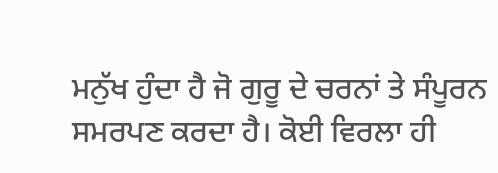ਮਨੁੱਖ ਹੁੰਦਾ ਹੈ ਜੋ ਗੁਰੂ ਦੇ ਚਰਨਾਂ ਤੇ ਸੰਪੂਰਨ ਸਮਰਪਣ ਕਰਦਾ ਹੈ। ਕੋਈ ਵਿਰਲਾ ਹੀ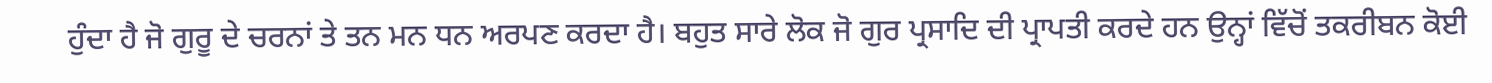ਹੁੰਦਾ ਹੈ ਜੋ ਗੁਰੂ ਦੇ ਚਰਨਾਂ ਤੇ ਤਨ ਮਨ ਧਨ ਅਰਪਣ ਕਰਦਾ ਹੈ। ਬਹੁਤ ਸਾਰੇ ਲੋਕ ਜੋ ਗੁਰ ਪ੍ਰਸਾਦਿ ਦੀ ਪ੍ਰਾਪਤੀ ਕਰਦੇ ਹਨ ਉਨ੍ਹਾਂ ਵਿੱਚੋਂ ਤਕਰੀਬਨ ਕੋਈ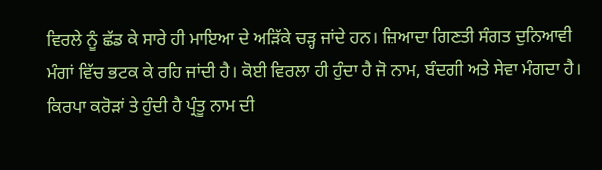ਵਿਰਲੇ ਨੂੰ ਛੱਡ ਕੇ ਸਾਰੇ ਹੀ ਮਾਇਆ ਦੇ ਅੜਿੱਕੇ ਚੜ੍ਹ ਜਾਂਦੇ ਹਨ। ਜ਼ਿਆਦਾ ਗਿਣਤੀ ਸੰਗਤ ਦੁਨਿਆਵੀ ਮੰਗਾਂ ਵਿੱਚ ਭਟਕ ਕੇ ਰਹਿ ਜਾਂਦੀ ਹੈ। ਕੋਈ ਵਿਰਲਾ ਹੀ ਹੁੰਦਾ ਹੈ ਜੋ ਨਾਮ, ਬੰਦਗੀ ਅਤੇ ਸੇਵਾ ਮੰਗਦਾ ਹੈ। ਕਿਰਪਾ ਕਰੋੜਾਂ ਤੇ ਹੁੰਦੀ ਹੈ ਪ੍ਰੰਤੂ ਨਾਮ ਦੀ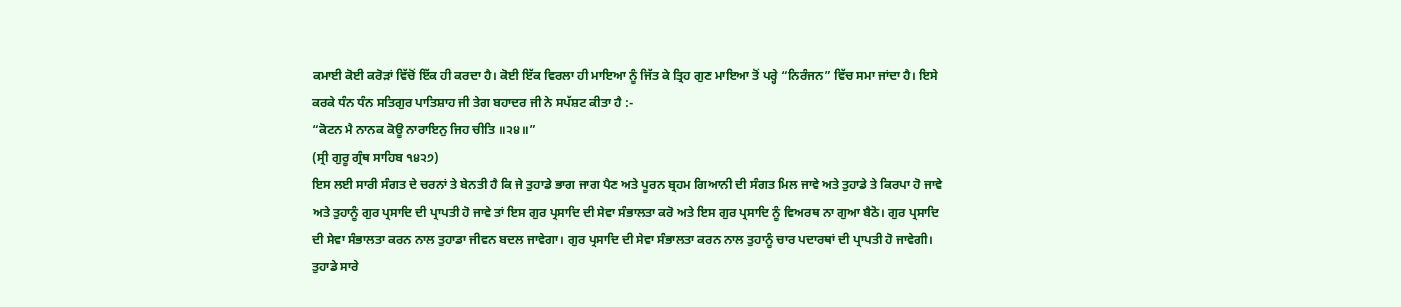ਕਮਾਈ ਕੋਈ ਕਰੋੜਾਂ ਵਿੱਚੋਂ ਇੱਕ ਹੀ ਕਰਦਾ ਹੈ। ਕੋਈ ਇੱਕ ਵਿਰਲਾ ਹੀ ਮਾਇਆ ਨੂੰ ਜਿੱਤ ਕੇ ਤ੍ਰਿਹ ਗੁਣ ਮਾਇਆ ਤੋਂ ਪਰ੍ਹੇ “ਨਿਰੰਜਨ” ਵਿੱਚ ਸਮਾ ਜਾਂਦਾ ਹੈ। ਇਸੇ ਕਰਕੇ ਧੰਨ ਧੰਨ ਸਤਿਗੁਰ ਪਾਤਿਸ਼ਾਹ ਜੀ ਤੇਗ ਬਹਾਦਰ ਜੀ ਨੇ ਸਪੱਸ਼ਟ ਕੀਤਾ ਹੈ :-
“ਕੋਟਨ ਮੈ ਨਾਨਕ ਕੋਊ ਨਾਰਾਇਨੁ ਜਿਹ ਚੀਤਿ ॥੨੪॥”
(ਸ੍ਰੀ ਗੁਰੂ ਗ੍ਰੰਥ ਸਾਹਿਬ ੧੪੨੭)
ਇਸ ਲਈ ਸਾਰੀ ਸੰਗਤ ਦੇ ਚਰਨਾਂ ਤੇ ਬੇਨਤੀ ਹੈ ਕਿ ਜੇ ਤੁਹਾਡੇ ਭਾਗ ਜਾਗ ਪੈਣ ਅਤੇ ਪੂਰਨ ਬ੍ਰਹਮ ਗਿਆਨੀ ਦੀ ਸੰਗਤ ਮਿਲ ਜਾਵੇ ਅਤੇ ਤੁਹਾਡੇ ਤੇ ਕਿਰਪਾ ਹੋ ਜਾਵੇ ਅਤੇ ਤੁਹਾਨੂੰ ਗੁਰ ਪ੍ਰਸਾਦਿ ਦੀ ਪ੍ਰਾਪਤੀ ਹੋ ਜਾਵੇ ਤਾਂ ਇਸ ਗੁਰ ਪ੍ਰਸਾਦਿ ਦੀ ਸੇਵਾ ਸੰਭਾਲਤਾ ਕਰੋ ਅਤੇ ਇਸ ਗੁਰ ਪ੍ਰਸਾਦਿ ਨੂੰ ਵਿਅਰਥ ਨਾ ਗੁਆ ਬੈਠੋ। ਗੁਰ ਪ੍ਰਸਾਦਿ ਦੀ ਸੇਵਾ ਸੰਭਾਲਤਾ ਕਰਨ ਨਾਲ ਤੁਹਾਡਾ ਜੀਵਨ ਬਦਲ ਜਾਵੇਗਾ। ਗੁਰ ਪ੍ਰਸਾਦਿ ਦੀ ਸੇਵਾ ਸੰਭਾਲਤਾ ਕਰਨ ਨਾਲ ਤੁਹਾਨੂੰ ਚਾਰ ਪਦਾਰਥਾਂ ਦੀ ਪ੍ਰਾਪਤੀ ਹੋ ਜਾਵੇਗੀ। ਤੁਹਾਡੇ ਸਾਰੇ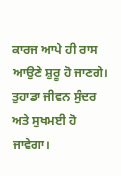ਕਾਰਜ ਆਪੇ ਹੀ ਰਾਸ ਆਉਣੇ ਸ਼ੁਰੂ ਹੋ ਜਾਣਗੇ। ਤੁਹਾਡਾ ਜੀਵਨ ਸੁੰਦਰ ਅਤੇ ਸੁਖਮਈ ਹੋ ਜਾਵੇਗਾ।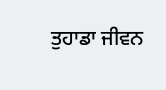ਤੁਹਾਡਾ ਜੀਵਨ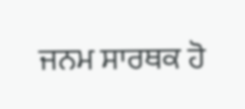ਜਨਮ ਸਾਰਥਕ ਹੋ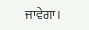ਜਾਵੇਗਾ।